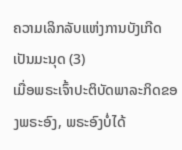ຄວາມເລິກລັບແຫ່ງການບັງເກີດເປັນມະນຸດ (3)
ເມື່ອພຣະເຈົ້າປະຕິບັດພາລະກິດຂອງພຣະອົງ, ພຣະອົງບໍ່ໄດ້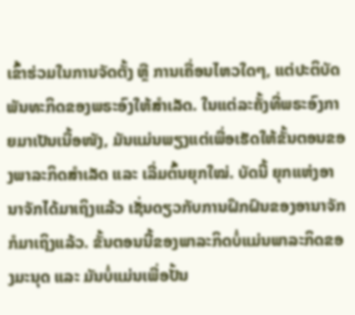ເຂົ້າຮ່ວມໃນການຈັດຕັ້ງ ຫຼື ການເຄື່ອນໄຫວໃດໆ, ແຕ່ປະຕິບັດພັນທະກິດຂອງພຣະອົງໃຫ້ສຳເລັດ. ໃນແຕ່ລະຄັ້ງທີ່ພຣະອົງກາຍມາເປັນເນື້ອໜັງ, ມັນແມ່ນພຽງແຕ່ເພື່ອເຮັດໃຫ້ຂັ້ນຕອນຂອງພາລະກິດສຳເລັດ ແລະ ເລີ່ມຕົ້ນຍຸກໃໝ່. ບັດນີ້ ຍຸກແຫ່ງອານາຈັກໄດ້ມາເຖິງແລ້ວ ເຊັ່ນດຽວກັບການຝຶກຝົນຂອງອານາຈັກກໍມາເຖິງແລ້ວ. ຂັ້ນຕອນນີ້ຂອງພາລະກິດບໍ່ແມ່ນພາລະກິດຂອງມະນຸດ ແລະ ມັນບໍ່ແມ່ນເພື່ອປັ້ນ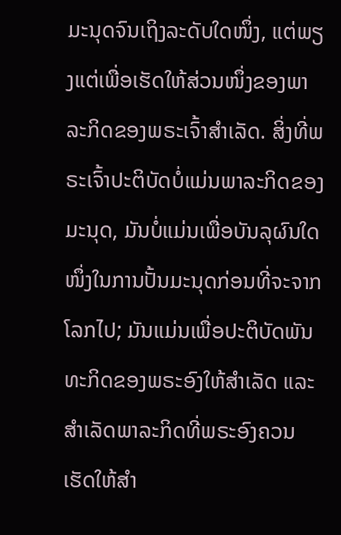ມະນຸດຈົນເຖິງລະດັບໃດໜຶ່ງ, ແຕ່ພຽງແຕ່ເພື່ອເຮັດໃຫ້ສ່ວນໜຶ່ງຂອງພາລະກິດຂອງພຣະເຈົ້າສຳເລັດ. ສິ່ງທີ່ພຣະເຈົ້າປະຕິບັດບໍ່ແມ່ນພາລະກິດຂອງມະນຸດ, ມັນບໍ່ແມ່ນເພື່ອບັນລຸຜົນໃດໜຶ່ງໃນການປັ້ນມະນຸດກ່ອນທີ່ຈະຈາກໂລກໄປ; ມັນແມ່ນເພື່ອປະຕິບັດພັນທະກິດຂອງພຣະອົງໃຫ້ສຳເລັດ ແລະ ສຳເລັດພາລະກິດທີ່ພຣະອົງຄວນເຮັດໃຫ້ສຳ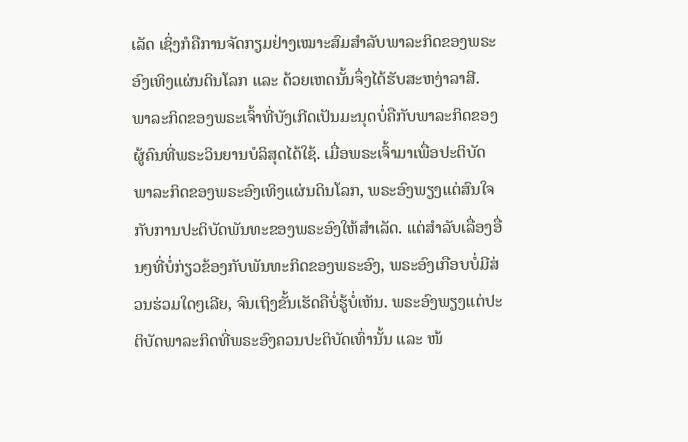ເລັດ ເຊິ່ງກໍຄືການຈັດກຽມຢ່າງເໝາະສົມສຳລັບພາລະກິດຂອງພຣະອົງເທິງແຜ່ນດິນໂລກ ແລະ ດ້ວຍເຫດນັ້ນຈຶ່ງໄດ້ຮັບສະຫງ່າລາສີ. ພາລະກິດຂອງພຣະເຈົ້າທີ່ບັງເກີດເປັນມະນຸດບໍ່ຄືກັບພາລະກິດຂອງຜູ້ຄົນທີ່ພຣະວິນຍານບໍລິສຸດໄດ້ໃຊ້. ເມື່ອພຣະເຈົ້າມາເພື່ອປະຕິບັດພາລະກິດຂອງພຣະອົງເທິງແຜ່ນດິນໂລກ, ພຣະອົງພຽງແຕ່ສົນໃຈກັບການປະຕິບັດພັນທະຂອງພຣະອົງໃຫ້ສຳເລັດ. ແຕ່ສຳລັບເລື່ອງອື່ນໆທີ່ບໍ່ກ່ຽວຂ້ອງກັບພັນທະກິດຂອງພຣະອົງ, ພຣະອົງເກືອບບໍ່ມີສ່ວນຮ່ວມໃດໆເລີຍ, ຈົນເຖິງຂັ້ນເຮັດຄືບໍ່ຮູ້ບໍ່ເຫັນ. ພຣະອົງພຽງແຕ່ປະຕິບັດພາລະກິດທີ່ພຣະອົງຄວນປະຕິບັດເທົ່ານັ້ນ ແລະ ໜ້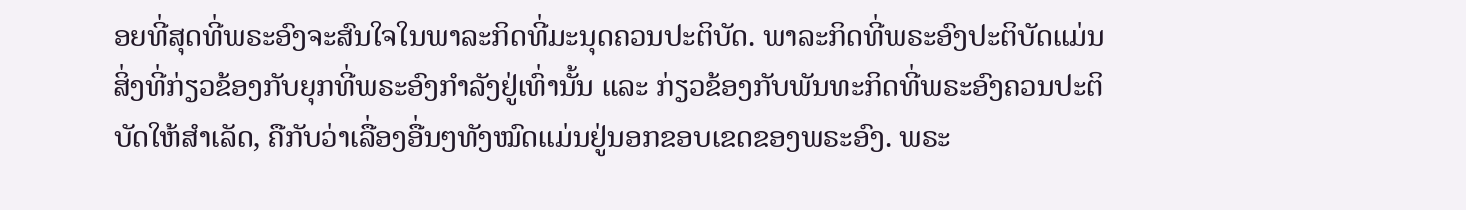ອຍທີ່ສຸດທີ່ພຣະອົງຈະສົນໃຈໃນພາລະກິດທີ່ມະນຸດຄວນປະຕິບັດ. ພາລະກິດທີ່ພຣະອົງປະຕິບັດແມ່ນສິ່ງທີ່ກ່ຽວຂ້ອງກັບຍຸກທີ່ພຣະອົງກຳລັງຢູ່ເທົ່ານັ້ນ ແລະ ກ່ຽວຂ້ອງກັບພັນທະກິດທີ່ພຣະອົງຄວນປະຕິບັດໃຫ້ສຳເລັດ, ຄືກັບວ່າເລື່ອງອື່ນໆທັງໝົດແມ່ນຢູ່ນອກຂອບເຂດຂອງພຣະອົງ. ພຣະ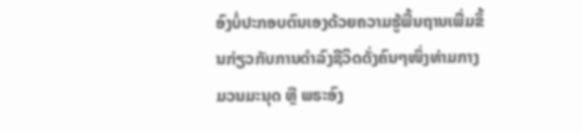ອົງບໍ່ປະກອບຕົນເອງດ້ວຍຄວາມຮູ້ພື້ນຖານເພີ່ມຂຶ້ນກ່ຽວກັບການດຳລົງຊີວິດດັ່ງຄົນໆໜຶ່ງທ່າມກາງມວນມະນຸດ ຫຼື ພຣະອົງ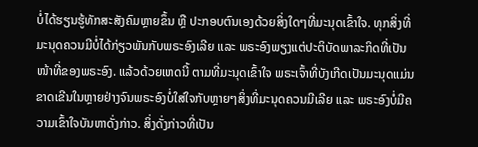ບໍ່ໄດ້ຮຽນຮູ້ທັກສະສັງຄົມຫຼາຍຂຶ້ນ ຫຼື ປະກອບຕົນເອງດ້ວຍສິ່ງໃດໆທີ່ມະນຸດເຂົ້າໃຈ. ທຸກສິ່ງທີ່ມະນຸດຄວນມີບໍ່ໄດ້ກ່ຽວພັນກັບພຣະອົງເລີຍ ແລະ ພຣະອົງພຽງແຕ່ປະຕິບັດພາລະກິດທີ່ເປັນໜ້າທີ່ຂອງພຣະອົງ. ແລ້ວດ້ວຍເຫດນີ້ ຕາມທີ່ມະນຸດເຂົ້າໃຈ ພຣະເຈົ້າທີ່ບັງເກີດເປັນມະນຸດແມ່ນຂາດເຂີນໃນຫຼາຍຢ່າງຈົນພຣະອົງບໍ່ໃສ່ໃຈກັບຫຼາຍໆສິ່ງທີ່ມະນຸດຄວນມີເລີຍ ແລະ ພຣະອົງບໍ່ມີຄວາມເຂົ້າໃຈບັນຫາດັ່ງກ່າວ. ສິ່ງດັ່ງກ່າວທີ່ເປັນ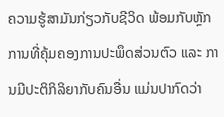ຄວາມຮູ້ສາມັນກ່ຽວກັບຊີວິດ ພ້ອມກັບຫຼັກການທີ່ຄຸ້ມຄອງການປະພຶດສ່ວນຕົວ ແລະ ການມີປະຕິກິລິຍາກັບຄົນອື່ນ ແມ່ນປາກົດວ່າ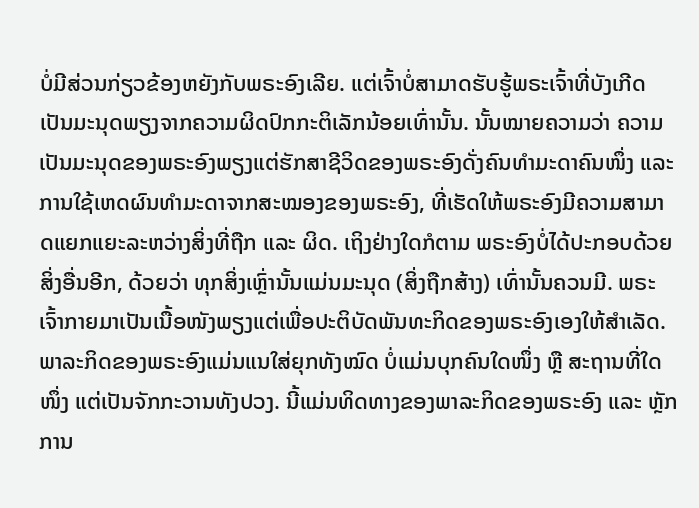ບໍ່ມີສ່ວນກ່ຽວຂ້ອງຫຍັງກັບພຣະອົງເລີຍ. ແຕ່ເຈົ້າບໍ່ສາມາດຮັບຮູ້ພຣະເຈົ້າທີ່ບັງເກີດເປັນມະນຸດພຽງຈາກຄວາມຜິດປົກກະຕິເລັກນ້ອຍເທົ່ານັ້ນ. ນັ້ນໝາຍຄວາມວ່າ ຄວາມເປັນມະນຸດຂອງພຣະອົງພຽງແຕ່ຮັກສາຊີວິດຂອງພຣະອົງດັ່ງຄົນທຳມະດາຄົນໜຶ່ງ ແລະ ການໃຊ້ເຫດຜົນທຳມະດາຈາກສະໝອງຂອງພຣະອົງ, ທີ່ເຮັດໃຫ້ພຣະອົງມີຄວາມສາມາດແຍກແຍະລະຫວ່າງສິ່ງທີ່ຖືກ ແລະ ຜິດ. ເຖິງຢ່າງໃດກໍຕາມ ພຣະອົງບໍ່ໄດ້ປະກອບດ້ວຍສິ່ງອື່ນອີກ, ດ້ວຍວ່າ ທຸກສິ່ງເຫຼົ່ານັ້ນແມ່ນມະນຸດ (ສິ່ງຖືກສ້າງ) ເທົ່ານັ້ນຄວນມີ. ພຣະເຈົ້າກາຍມາເປັນເນື້ອໜັງພຽງແຕ່ເພື່ອປະຕິບັດພັນທະກິດຂອງພຣະອົງເອງໃຫ້ສຳເລັດ. ພາລະກິດຂອງພຣະອົງແມ່ນແນໃສ່ຍຸກທັງໝົດ ບໍ່ແມ່ນບຸກຄົນໃດໜຶ່ງ ຫຼື ສະຖານທີ່ໃດໜຶ່ງ ແຕ່ເປັນຈັກກະວານທັງປວງ. ນີ້ແມ່ນທິດທາງຂອງພາລະກິດຂອງພຣະອົງ ແລະ ຫຼັກການ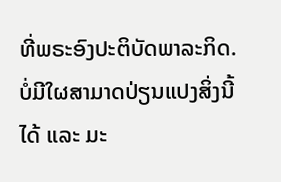ທີ່ພຣະອົງປະຕິບັດພາລະກິດ. ບໍ່ມີໃຜສາມາດປ່ຽນແປງສິ່ງນີ້ໄດ້ ແລະ ມະ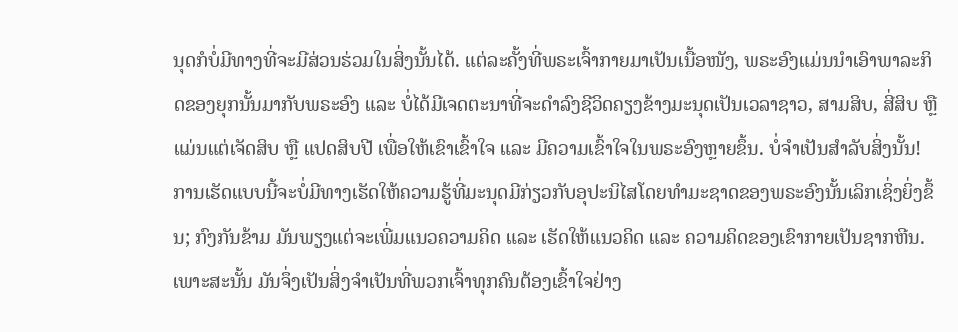ນຸດກໍບໍ່ມີທາງທີ່ຈະມີສ່ວນຮ່ວມໃນສິ່ງນັ້ນໄດ້. ແຕ່ລະຄັ້ງທີ່ພຣະເຈົ້າກາຍມາເປັນເນື້ອໜັງ, ພຣະອົງແມ່ນນໍາເອົາພາລະກິດຂອງຍຸກນັ້ນມາກັບພຣະອົງ ແລະ ບໍ່ໄດ້ມີເຈດຕະນາທີ່ຈະດຳລົງຊີວິດຄຽງຂ້າງມະນຸດເປັນເວລາຊາວ, ສາມສິບ, ສີ່ສິບ ຫຼື ແມ່ນແຕ່ເຈັດສິບ ຫຼື ແປດສິບປີ ເພື່ອໃຫ້ເຂົາເຂົ້າໃຈ ແລະ ມີຄວາມເຂົ້າໃຈໃນພຣະອົງຫຼາຍຂຶ້ນ. ບໍ່ຈຳເປັນສຳລັບສິ່ງນັ້ນ! ການເຮັດແບບນີ້ຈະບໍ່ມີທາງເຮັດໃຫ້ຄວາມຮູ້ທີ່ມະນຸດມີກ່ຽວກັບອຸປະນິໄສໂດຍທຳມະຊາດຂອງພຣະອົງນັ້ນເລິກເຊິ່ງຍິ່ງຂຶ້ນ; ກົງກັນຂ້າມ ມັນພຽງແຕ່ຈະເພີ່ມແນວຄວາມຄິດ ແລະ ເຮັດໃຫ້ແນວຄິດ ແລະ ຄວາມຄິດຂອງເຂົາກາຍເປັນຊາກຫີນ. ເພາະສະນັ້ນ ມັນຈຶ່ງເປັນສິ່ງຈຳເປັນທີ່ພວກເຈົ້າທຸກຄົນຕ້ອງເຂົ້າໃຈຢ່າງ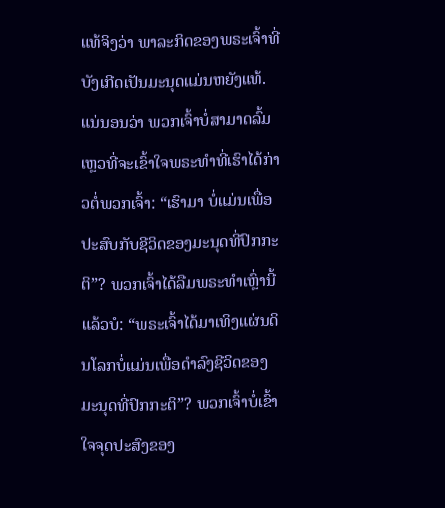ແທ້ຈິງວ່າ ພາລະກິດຂອງພຣະເຈົ້າທີ່ບັງເກີດເປັນມະນຸດແມ່ນຫຍັງແທ້. ແນ່ນອນວ່າ ພວກເຈົ້າບໍ່ສາມາດລົ້ມເຫຼວທີ່ຈະເຂົ້າໃຈພຣະທຳທີ່ເຮົາໄດ້ກ່າວຕໍ່ພວກເຈົ້າ: “ເຮົາມາ ບໍ່ແມ່ນເພື່ອປະສົບກັບຊີວິດຂອງມະນຸດທີ່ປົກກະຕິ”? ພວກເຈົ້າໄດ້ລືມພຣະທຳເຫຼົ່ານີ້ແລ້ວບໍ: “ພຣະເຈົ້າໄດ້ມາເທິງແຜ່ນດິນໂລກບໍ່ແມ່ນເພື່ອດຳລົງຊີວິດຂອງມະນຸດທີ່ປົກກະຕິ”? ພວກເຈົ້າບໍ່ເຂົ້າໃຈຈຸດປະສົງຂອງ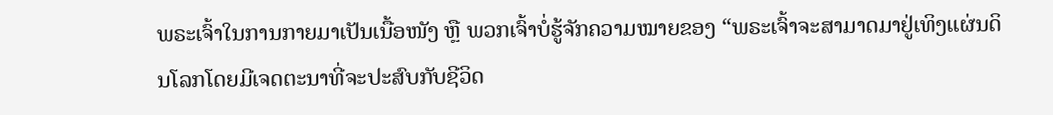ພຣະເຈົ້າໃນການກາຍມາເປັນເນື້ອໜັງ ຫຼື ພວກເຈົ້າບໍ່ຮູ້ຈັກຄວາມໝາຍຂອງ “ພຣະເຈົ້າຈະສາມາດມາຢູ່ເທິງແຜ່ນດິນໂລກໂດຍມີເຈດຕະນາທີ່ຈະປະສົບກັບຊີວິດ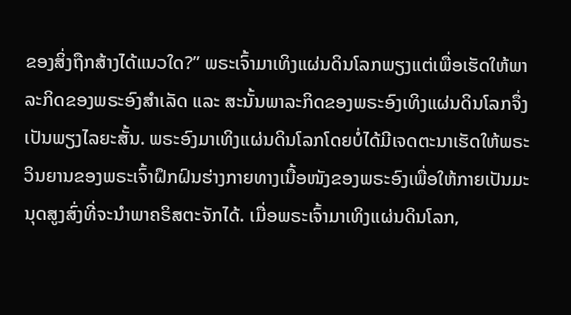ຂອງສິ່ງຖືກສ້າງໄດ້ແນວໃດ?” ພຣະເຈົ້າມາເທິງແຜ່ນດິນໂລກພຽງແຕ່ເພື່ອເຮັດໃຫ້ພາລະກິດຂອງພຣະອົງສຳເລັດ ແລະ ສະນັ້ນພາລະກິດຂອງພຣະອົງເທິງແຜ່ນດິນໂລກຈຶ່ງເປັນພຽງໄລຍະສັ້ນ. ພຣະອົງມາເທິງແຜ່ນດິນໂລກໂດຍບໍ່ໄດ້ມີເຈດຕະນາເຮັດໃຫ້ພຣະວິນຍານຂອງພຣະເຈົ້າຝຶກຝົນຮ່າງກາຍທາງເນື້ອໜັງຂອງພຣະອົງເພື່ອໃຫ້ກາຍເປັນມະນຸດສູງສົ່ງທີ່ຈະນໍາພາຄຣິສຕະຈັກໄດ້. ເມື່ອພຣະເຈົ້າມາເທິງແຜ່ນດິນໂລກ,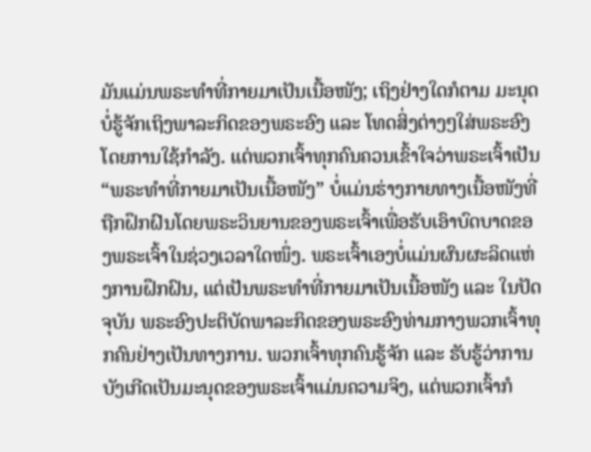ມັນແມ່ນພຣະທຳທີ່ກາຍມາເປັນເນື້ອໜັງ; ເຖິງຢ່າງໃດກໍຕາມ ມະນຸດບໍ່ຮູ້ຈັກເຖິງພາລະກິດຂອງພຣະອົງ ແລະ ໂທດສິ່ງຕ່າງໆໃສ່ພຣະອົງໂດຍການໃຊ້ກຳລັງ. ແຕ່ພວກເຈົ້າທຸກຄົນຄວນເຂົ້າໃຈວ່າພຣະເຈົ້າເປັນ “ພຣະທຳທີ່ກາຍມາເປັນເນື້ອໜັງ” ບໍ່ແມ່ນຮ່າງກາຍທາງເນື້ອໜັງທີ່ຖືກຝຶກຝົນໂດຍພຣະວິນຍານຂອງພຣະເຈົ້າເພື່ອຮັບເອົາບົດບາດຂອງພຣະເຈົ້າໃນຊ່ວງເວລາໃດໜຶ່ງ. ພຣະເຈົ້າເອງບໍ່ແມ່ນຜົນຜະລິດແຫ່ງການຝຶກຝົນ, ແຕ່ເປັນພຣະທຳທີ່ກາຍມາເປັນເນື້ອໜັງ ແລະ ໃນປັດຈຸບັນ ພຣະອົງປະຕິບັດພາລະກິດຂອງພຣະອົງທ່າມກາງພວກເຈົ້າທຸກຄົນຢ່າງເປັນທາງການ. ພວກເຈົ້າທຸກຄົນຮູ້ຈັກ ແລະ ຮັບຮູ້ວ່າການບັງເກີດເປັນມະນຸດຂອງພຣະເຈົ້າແມ່ນຄວາມຈິງ, ແຕ່ພວກເຈົ້າກໍ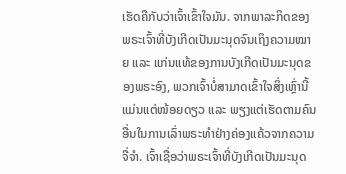ເຮັດຄືກັບວ່າເຈົ້າເຂົ້າໃຈມັນ. ຈາກພາລະກິດຂອງພຣະເຈົ້າທີ່ບັງເກີດເປັນມະນຸດຈົນເຖິງຄວາມໝາຍ ແລະ ແກ່ນແທ້ຂອງການບັງເກີດເປັນມະນຸດຂອງພຣະອົງ, ພວກເຈົ້າບໍ່ສາມາດເຂົ້າໃຈສິ່ງເຫຼົ່ານີ້ແມ່ນແຕ່ໜ້ອຍດຽວ ແລະ ພຽງແຕ່ເຮັດຕາມຄົນອື່ນໃນການເລົ່າພຣະທຳຢ່າງຄ່ອງແຄ້ວຈາກຄວາມຈື່ຈຳ. ເຈົ້າເຊື່ອວ່າພຣະເຈົ້າທີ່ບັງເກີດເປັນມະນຸດ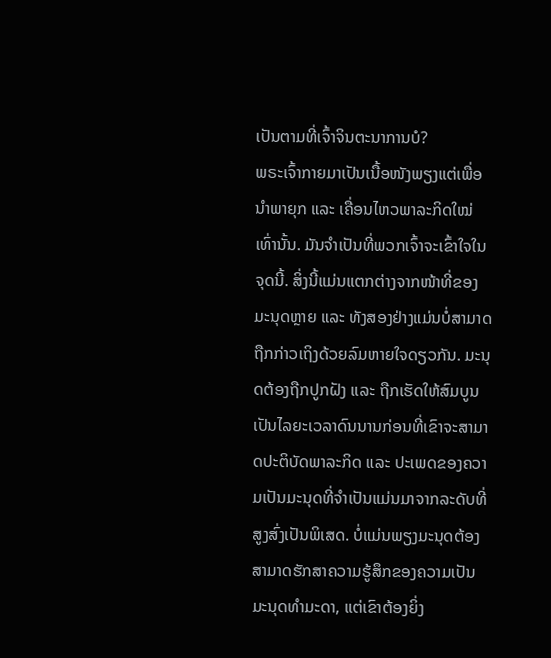ເປັນຕາມທີ່ເຈົ້າຈິນຕະນາການບໍ?
ພຣະເຈົ້າກາຍມາເປັນເນື້ອໜັງພຽງແຕ່ເພື່ອນໍາພາຍຸກ ແລະ ເຄື່ອນໄຫວພາລະກິດໃໝ່ເທົ່ານັ້ນ. ມັນຈຳເປັນທີ່ພວກເຈົ້າຈະເຂົ້າໃຈໃນຈຸດນີ້. ສິ່ງນີ້ແມ່ນແຕກຕ່າງຈາກໜ້າທີ່ຂອງມະນຸດຫຼາຍ ແລະ ທັງສອງຢ່າງແມ່ນບໍ່ສາມາດຖືກກ່າວເຖິງດ້ວຍລົມຫາຍໃຈດຽວກັນ. ມະນຸດຕ້ອງຖືກປູກຝັງ ແລະ ຖືກເຮັດໃຫ້ສົມບູນເປັນໄລຍະເວລາດົນນານກ່ອນທີ່ເຂົາຈະສາມາດປະຕິບັດພາລະກິດ ແລະ ປະເພດຂອງຄວາມເປັນມະນຸດທີ່ຈຳເປັນແມ່ນມາຈາກລະດັບທີ່ສູງສົ່ງເປັນພິເສດ. ບໍ່ແມ່ນພຽງມະນຸດຕ້ອງສາມາດຮັກສາຄວາມຮູ້ສຶກຂອງຄວາມເປັນມະນຸດທຳມະດາ, ແຕ່ເຂົາຕ້ອງຍິ່ງ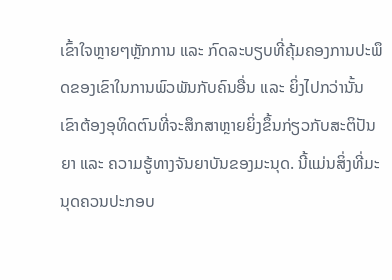ເຂົ້າໃຈຫຼາຍໆຫຼັກການ ແລະ ກົດລະບຽບທີ່ຄຸ້ມຄອງການປະພຶດຂອງເຂົາໃນການພົວພັນກັບຄົນອື່ນ ແລະ ຍິ່ງໄປກວ່ານັ້ນ ເຂົາຕ້ອງອຸທິດຕົນທີ່ຈະສຶກສາຫຼາຍຍິ່ງຂຶ້ນກ່ຽວກັບສະຕິປັນຍາ ແລະ ຄວາມຮູ້ທາງຈັນຍາບັນຂອງມະນຸດ. ນີ້ແມ່ນສິ່ງທີ່ມະນຸດຄວນປະກອບ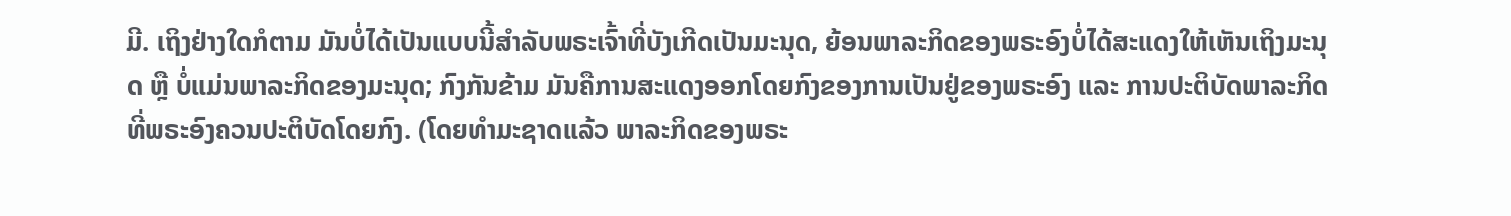ມີ. ເຖິງຢ່າງໃດກໍຕາມ ມັນບໍ່ໄດ້ເປັນແບບນີ້ສຳລັບພຣະເຈົ້າທີ່ບັງເກີດເປັນມະນຸດ, ຍ້ອນພາລະກິດຂອງພຣະອົງບໍ່ໄດ້ສະແດງໃຫ້ເຫັນເຖິງມະນຸດ ຫຼື ບໍ່ແມ່ນພາລະກິດຂອງມະນຸດ; ກົງກັນຂ້າມ ມັນຄືການສະແດງອອກໂດຍກົງຂອງການເປັນຢູ່ຂອງພຣະອົງ ແລະ ການປະຕິບັດພາລະກິດທີ່ພຣະອົງຄວນປະຕິບັດໂດຍກົງ. (ໂດຍທຳມະຊາດແລ້ວ ພາລະກິດຂອງພຣະ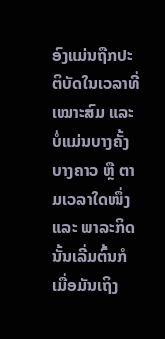ອົງແມ່ນຖືກປະຕິບັດໃນເວລາທີ່ເໝາະສົມ ແລະ ບໍ່ແມ່ນບາງຄັ້ງບາງຄາວ ຫຼື ຕາມເວລາໃດໜຶ່ງ ແລະ ພາລະກິດນັ້ນເລີ່ມຕົ້ນກໍເມື່ອມັນເຖິງ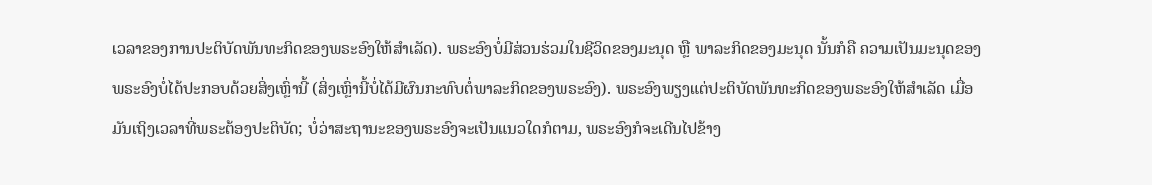ເວລາຂອງການປະຕິບັດພັນທະກິດຂອງພຣະອົງໃຫ້ສຳເລັດ). ພຣະອົງບໍ່ມີສ່ວນຮ່ວມໃນຊີວິດຂອງມະນຸດ ຫຼື ພາລະກິດຂອງມະນຸດ ນັ້ນກໍຄື ຄວາມເປັນມະນຸດຂອງພຣະອົງບໍ່ໄດ້ປະກອບດ້ວຍສິ່ງເຫຼົ່ານີ້ (ສິ່ງເຫຼົ່ານີ້ບໍ່ໄດ້ມີຜົນກະທົບຕໍ່ພາລະກິດຂອງພຣະອົງ). ພຣະອົງພຽງແຕ່ປະຕິບັດພັນທະກິດຂອງພຣະອົງໃຫ້ສຳເລັດ ເມື່ອມັນເຖິງເວລາທີ່ພຣະຕ້ອງປະຕິບັດ; ບໍ່ວ່າສະຖານະຂອງພຣະອົງຈະເປັນແນວໃດກໍຕາມ, ພຣະອົງກໍຈະເດີນໄປຂ້າງ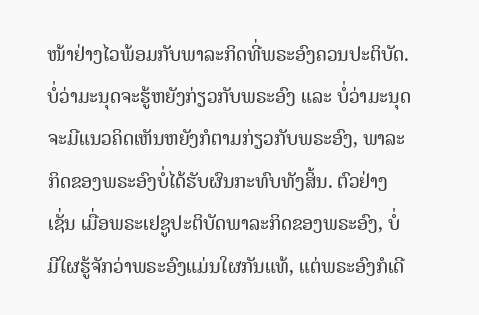ໜ້າຢ່າງໄວພ້ອມກັບພາລະກິດທີ່ພຣະອົງຄວນປະຕິບັດ. ບໍ່ວ່າມະນຸດຈະຮູ້ຫຍັງກ່ຽວກັບພຣະອົງ ແລະ ບໍ່ວ່າມະນຸດຈະມີແນວຄິດເຫັນຫຍັງກໍຕາມກ່ຽວກັບພຣະອົງ, ພາລະກິດຂອງພຣະອົງບໍ່ໄດ້ຮັບຜົນກະທົບທັງສິ້ນ. ຕົວຢ່າງເຊັ່ນ ເມື່ອພຣະເຢຊູປະຕິບັດພາລະກິດຂອງພຣະອົງ, ບໍ່ມີໃຜຮູ້ຈັກວ່າພຣະອົງແມ່ນໃຜກັນແທ້, ແຕ່ພຣະອົງກໍເດີ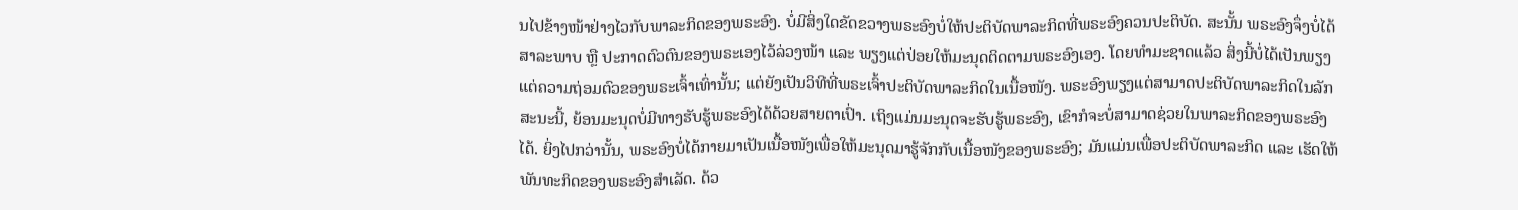ນໄປຂ້າງໜ້າຢ່າງໄວກັບພາລະກິດຂອງພຣະອົງ. ບໍ່ມີສິ່ງໃດຂັດຂວາງພຣະອົງບໍ່ໃຫ້ປະຕິບັດພາລະກິດທີ່ພຣະອົງຄວນປະຕິບັດ. ສະນັ້ນ ພຣະອົງຈຶ່ງບໍ່ໄດ້ສາລະພາບ ຫຼື ປະກາດຕົວຕົນຂອງພຣະເອງໄວ້ລ່ວງໜ້າ ແລະ ພຽງແຕ່ປ່ອຍໃຫ້ມະນຸດຕິດຕາມພຣະອົງເອງ. ໂດຍທຳມະຊາດແລ້ວ ສິ່ງນີ້ບໍ່ໄດ້ເປັນພຽງແຕ່ຄວາມຖ່ອມຕົວຂອງພຣະເຈົ້າເທົ່ານັ້ນ; ແຕ່ຍັງເປັນວິທີທີ່ພຣະເຈົ້າປະຕິບັດພາລະກິດໃນເນື້ອໜັງ. ພຣະອົງພຽງແຕ່ສາມາດປະຕິບັດພາລະກິດໃນລັກສະນະນີ້, ຍ້ອນມະນຸດບໍ່ມີທາງຮັບຮູ້ພຣະອົງໄດ້ດ້ວຍສາຍຕາເປົ່າ. ເຖິງແມ່ນມະນຸດຈະຮັບຮູ້ພຣະອົງ, ເຂົາກໍຈະບໍ່ສາມາດຊ່ວຍໃນພາລະກິດຂອງພຣະອົງໄດ້. ຍິ່ງໄປກວ່ານັ້ນ, ພຣະອົງບໍ່ໄດ້ກາຍມາເປັນເນື້ອໜັງເພື່ອໃຫ້ມະນຸດມາຮູ້ຈັກກັບເນື້ອໜັງຂອງພຣະອົງ; ມັນແມ່ນເພື່ອປະຕິບັດພາລະກິດ ແລະ ເຮັດໃຫ້ພັນທະກິດຂອງພຣະອົງສຳເລັດ. ດ້ວ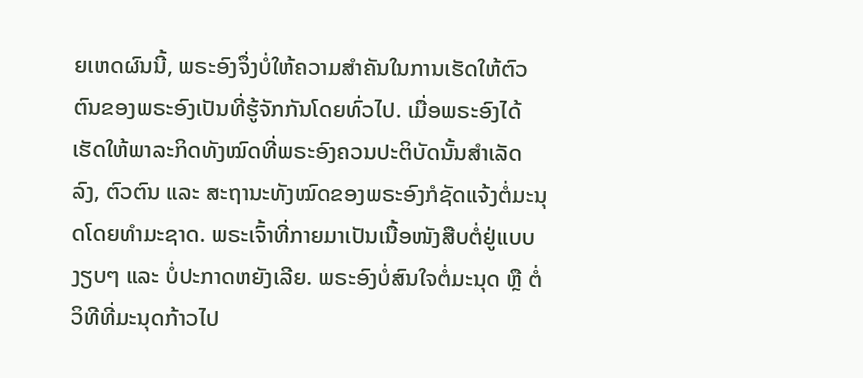ຍເຫດຜົນນີ້, ພຣະອົງຈຶ່ງບໍ່ໃຫ້ຄວາມສຳຄັນໃນການເຮັດໃຫ້ຕົວຕົນຂອງພຣະອົງເປັນທີ່ຮູ້ຈັກກັນໂດຍທົ່ວໄປ. ເມື່ອພຣະອົງໄດ້ເຮັດໃຫ້ພາລະກິດທັງໝົດທີ່ພຣະອົງຄວນປະຕິບັດນັ້ນສຳເລັດລົງ, ຕົວຕົນ ແລະ ສະຖານະທັງໝົດຂອງພຣະອົງກໍຊັດແຈ້ງຕໍ່ມະນຸດໂດຍທຳມະຊາດ. ພຣະເຈົ້າທີ່ກາຍມາເປັນເນື້ອໜັງສືບຕໍ່ຢູ່ແບບງຽບໆ ແລະ ບໍ່ປະກາດຫຍັງເລີຍ. ພຣະອົງບໍ່ສົນໃຈຕໍ່ມະນຸດ ຫຼື ຕໍ່ວິທີທີ່ມະນຸດກ້າວໄປ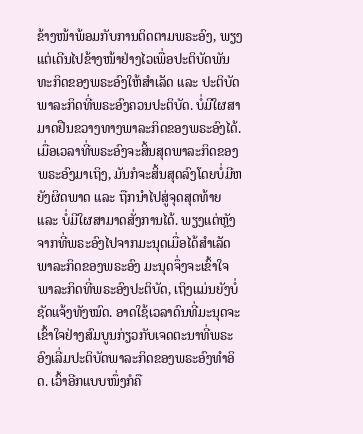ຂ້າງໜ້າພ້ອມກັບການຕິດຕາມພຣະອົງ, ພຽງແຕ່ເດີນໄປຂ້າງໜ້າຢ່າງໄວເພື່ອປະຕິບັດພັນທະກິດຂອງພຣະອົງໃຫ້ສຳເລັດ ແລະ ປະຕິບັດພາລະກິດທີ່ພຣະອົງຄວນປະຕິບັດ. ບໍ່ມີໃຜສາມາດຢືນຂວາງທາງພາລະກິດຂອງພຣະອົງໄດ້. ເມື່ອເວລາທີ່ພຣະອົງຈະສິ້ນສຸດພາລະກິດຂອງພຣະອົງມາເຖິງ, ມັນກໍຈະສິ້ນສຸດລົງໂດຍບໍ່ມີຫຍັງຜິດພາດ ແລະ ຖືກນໍາໄປສູ່ຈຸດສຸດທ້າຍ ແລະ ບໍ່ມີໃຜສາມາດສັ່ງການໄດ້. ພຽງແຕ່ຫຼັງຈາກທີ່ພຣະອົງໄປຈາກມະນຸດເມື່ອໄດ້ສຳເລັດພາລະກິດຂອງພຣະອົງ ມະນຸດຈຶ່ງຈະເຂົ້າໃຈພາລະກິດທີ່ພຣະອົງປະຕິບັດ, ເຖິງແມ່ນຍັງບໍ່ຊັດແຈ້ງທັງໝົດ. ອາດໃຊ້ເວລາດົນທີ່ມະນຸດຈະເຂົ້າໃຈຢ່າງສົມບູນກ່ຽວກັບເຈດຕະນາທີ່ພຣະອົງເລີ່ມປະຕິບັດພາລະກິດຂອງພຣະອົງທໍາອິດ. ເວົ້າອີກແບບໜຶ່ງກໍຄື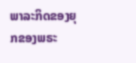ພາລະກິດຂອງຍຸກຂອງພຣະ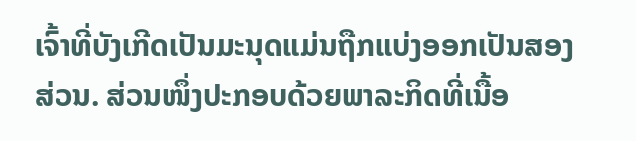ເຈົ້າທີ່ບັງເກີດເປັນມະນຸດແມ່ນຖືກແບ່ງອອກເປັນສອງສ່ວນ. ສ່ວນໜຶ່ງປະກອບດ້ວຍພາລະກິດທີ່ເນື້ອ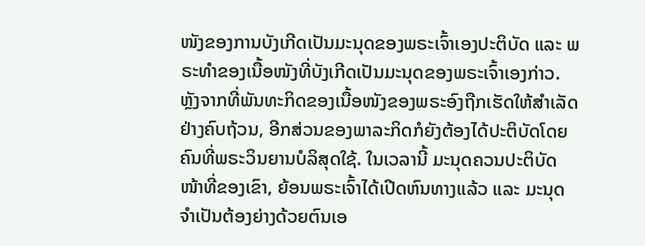ໜັງຂອງການບັງເກີດເປັນມະນຸດຂອງພຣະເຈົ້າເອງປະຕິບັດ ແລະ ພຣະທຳຂອງເນື້ອໜັງທີ່ບັງເກີດເປັນມະນຸດຂອງພຣະເຈົ້າເອງກ່າວ. ຫຼັງຈາກທີ່ພັນທະກິດຂອງເນື້ອໜັງຂອງພຣະອົງຖືກເຮັດໃຫ້ສຳເລັດຢ່າງຄົບຖ້ວນ, ອີກສ່ວນຂອງພາລະກິດກໍຍັງຕ້ອງໄດ້ປະຕິບັດໂດຍຄົນທີ່ພຣະວິນຍານບໍລິສຸດໃຊ້. ໃນເວລານີ້ ມະນຸດຄວນປະຕິບັດໜ້າທີ່ຂອງເຂົາ, ຍ້ອນພຣະເຈົ້າໄດ້ເປີດຫົນທາງແລ້ວ ແລະ ມະນຸດຈຳເປັນຕ້ອງຍ່າງດ້ວຍຕົນເອ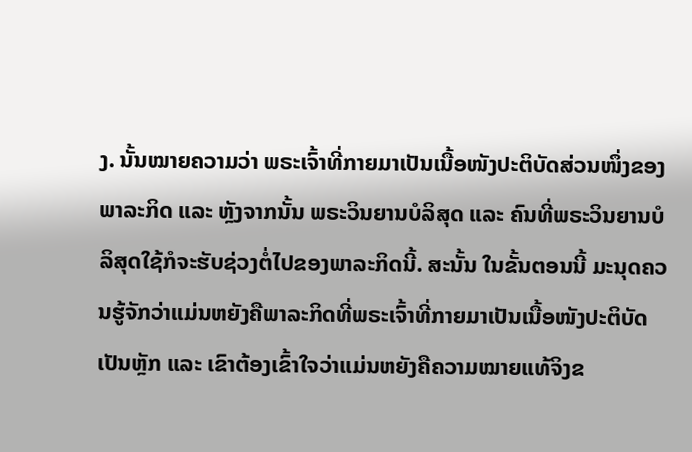ງ. ນັ້ນໝາຍຄວາມວ່າ ພຣະເຈົ້າທີ່ກາຍມາເປັນເນື້ອໜັງປະຕິບັດສ່ວນໜຶ່ງຂອງພາລະກິດ ແລະ ຫຼັງຈາກນັ້ນ ພຣະວິນຍານບໍລິສຸດ ແລະ ຄົນທີ່ພຣະວິນຍານບໍລິສຸດໃຊ້ກໍຈະຮັບຊ່ວງຕໍ່ໄປຂອງພາລະກິດນີ້. ສະນັ້ນ ໃນຂັ້ນຕອນນີ້ ມະນຸດຄວນຮູ້ຈັກວ່າແມ່ນຫຍັງຄືພາລະກິດທີ່ພຣະເຈົ້າທີ່ກາຍມາເປັນເນື້ອໜັງປະຕິບັດເປັນຫຼັກ ແລະ ເຂົາຕ້ອງເຂົ້າໃຈວ່າແມ່ນຫຍັງຄືຄວາມໝາຍແທ້ຈິງຂ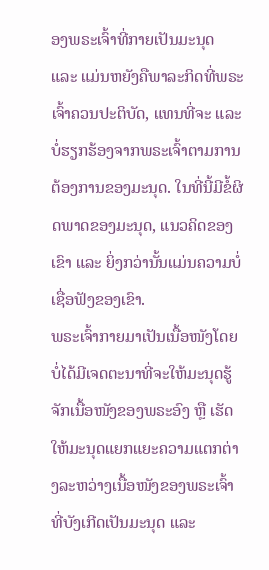ອງພຣະເຈົ້າທີ່ກາຍເປັນມະນຸດ ແລະ ແມ່ນຫຍັງຄືພາລະກິດທີ່ພຣະເຈົ້າຄວນປະຕິບັດ, ແທນທີ່ຈະ ແລະ ບໍ່ຮຽກຮ້ອງຈາກພຣະເຈົ້າຕາມການຕ້ອງການຂອງມະນຸດ. ໃນທີ່ນີ້ມີຂໍ້ຜິດພາດຂອງມະນຸດ, ແນວຄິດຂອງເຂົາ ແລະ ຍິ່ງກວ່ານັ້ນແມ່ນຄວາມບໍ່ເຊື່ອຟັງຂອງເຂົາ.
ພຣະເຈົ້າກາຍມາເປັນເນື້ອໜັງໂດຍບໍ່ໄດ້ມີເຈດຕະນາທີ່ຈະໃຫ້ມະນຸດຮູ້ຈັກເນື້ອໜັງຂອງພຣະອົງ ຫຼື ເຮັດໃຫ້ມະນຸດແຍກແຍະຄວາມແຕກຕ່າງລະຫວ່າງເນື້ອໜັງຂອງພຣະເຈົ້າທີ່ບັງເກີດເປັນມະນຸດ ແລະ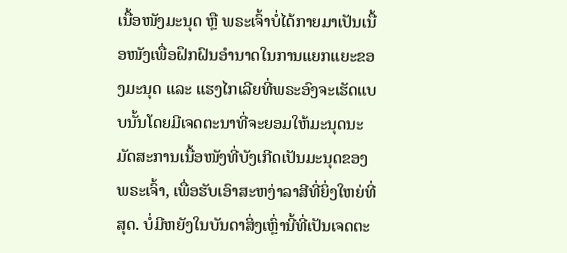ເນື້ອໜັງມະນຸດ ຫຼື ພຣະເຈົ້າບໍ່ໄດ້ກາຍມາເປັນເນື້ອໜັງເພື່ອຝຶກຝົນອຳນາດໃນການແຍກແຍະຂອງມະນຸດ ແລະ ແຮງໄກເລີຍທີ່ພຣະອົງຈະເຮັດແບບນັ້ນໂດຍມີເຈດຕະນາທີ່ຈະຍອມໃຫ້ມະນຸດນະມັດສະການເນື້ອໜັງທີ່ບັງເກີດເປັນມະນຸດຂອງພຣະເຈົ້າ, ເພື່ອຮັບເອົາສະຫງ່າລາສີທີ່ຍິ່ງໃຫຍ່ທີ່ສຸດ. ບໍ່ມີຫຍັງໃນບັນດາສິ່ງເຫຼົ່ານີ້ທີ່ເປັນເຈດຕະ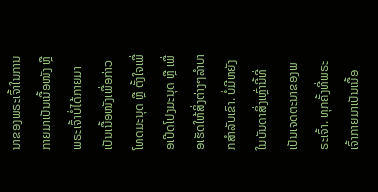ນາຂອງພຣະເຈົ້າໃນການກາຍມາເປັນເນື້ອໜັງ ຫຼື ພຣະເຈົ້າບໍ່ໄດ້ກາຍມາເປັນເນື້ອໜັງເພື່ອກ່າວໂທດມະນຸດ ຫຼື ຕັ້ງໃຈເພື່ອເປີດໂປງມະນຸດ ຫຼື ເພື່ອເຮັດໃຫ້ສິ່ງຕ່າງໆລຳບາກສຳລັບເຂົາ. ບໍ່ມີຫຍັງໃນບັນດາສິ່ງເຫຼົ່ານີ້ທີ່ເປັນເຈດຕະນາຂອງພຣະເຈົ້າ. ທຸກຄັ້ງທີ່ພຣະເຈົ້າກາຍມາເປັນເນື້ອ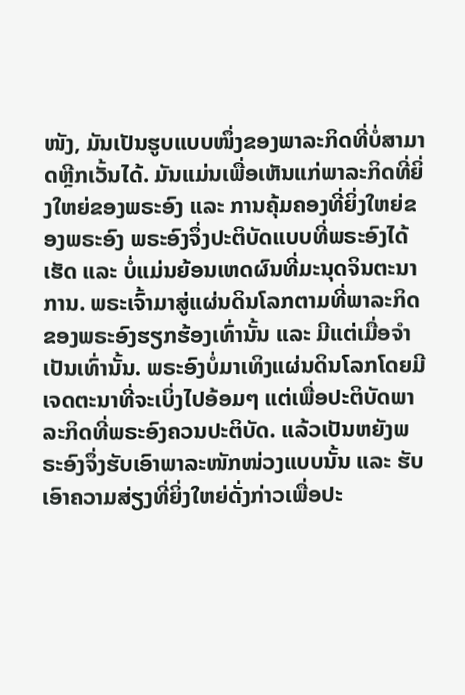ໜັງ, ມັນເປັນຮູບແບບໜຶ່ງຂອງພາລະກິດທີ່ບໍ່ສາມາດຫຼີກເວັ້ນໄດ້. ມັນແມ່ນເພື່ອເຫັນແກ່ພາລະກິດທີ່ຍິ່ງໃຫຍ່ຂອງພຣະອົງ ແລະ ການຄຸ້ມຄອງທີ່ຍິ່ງໃຫຍ່ຂອງພຣະອົງ ພຣະອົງຈຶ່ງປະຕິບັດແບບທີ່ພຣະອົງໄດ້ເຮັດ ແລະ ບໍ່ແມ່ນຍ້ອນເຫດຜົນທີ່ມະນຸດຈິນຕະນາການ. ພຣະເຈົ້າມາສູ່ແຜ່ນດິນໂລກຕາມທີ່ພາລະກິດຂອງພຣະອົງຮຽກຮ້ອງເທົ່ານັ້ນ ແລະ ມີແຕ່ເມື່ອຈຳເປັນເທົ່ານັ້ນ. ພຣະອົງບໍ່ມາເທິງແຜ່ນດິນໂລກໂດຍມີເຈດຕະນາທີ່ຈະເບິ່ງໄປອ້ອມໆ ແຕ່ເພື່ອປະຕິບັດພາລະກິດທີ່ພຣະອົງຄວນປະຕິບັດ. ແລ້ວເປັນຫຍັງພຣະອົງຈຶ່ງຮັບເອົາພາລະໜັກໜ່ວງແບບນັ້ນ ແລະ ຮັບເອົາຄວາມສ່ຽງທີ່ຍິ່ງໃຫຍ່ດັ່ງກ່າວເພື່ອປະ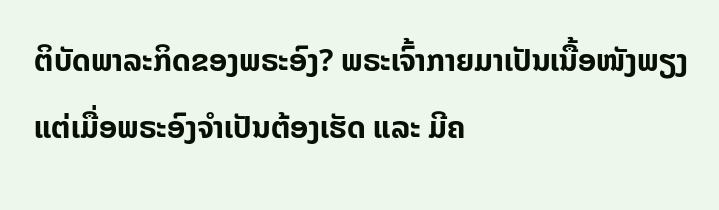ຕິບັດພາລະກິດຂອງພຣະອົງ? ພຣະເຈົ້າກາຍມາເປັນເນື້ອໜັງພຽງແຕ່ເມື່ອພຣະອົງຈຳເປັນຕ້ອງເຮັດ ແລະ ມີຄ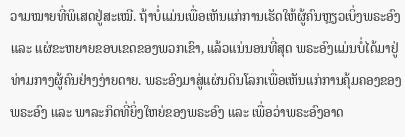ວາມໝາຍທີ່ພິເສດຢູ່ສະເໝີ. ຖ້າບໍ່ແມ່ນເພື່ອເຫັນແກ່ການເຮັດໃຫ້ຜູ້ຄົນຫຼຽວເບິ່ງພຣະອົງ ແລະ ແຜ່ຂະຫຍາຍຂອບເຂດຂອງພວກເຂົາ, ແລ້ວແນ່ນອນທີ່ສຸດ ພຣະອົງແມ່ນບໍ່ໄດ້ມາຢູ່ທ່າມກາງຜູ້ຄົນຢ່າງງ່າຍດາຍ. ພຣະອົງມາສູ່ແຜ່ນດິນໂລກເພື່ອເຫັນແກ່ການຄຸ້ມຄອງຂອງພຣະອົງ ແລະ ພາລະກິດທີ່ຍິ່ງໃຫຍ່ຂອງພຣະອົງ ແລະ ເພື່ອວ່າພຣະອົງອາດ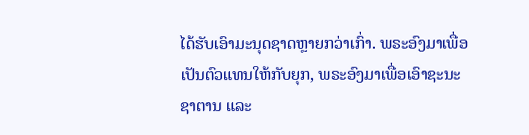ໄດ້ຮັບເອົາມະນຸດຊາດຫຼາຍກວ່າເກົ່າ. ພຣະອົງມາເພື່ອເປັນຕົວແທນໃຫ້ກັບຍຸກ, ພຣະອົງມາເພື່ອເອົາຊະນະຊາຕານ ແລະ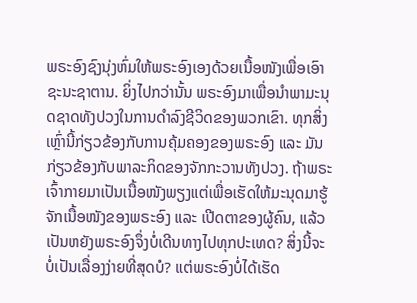ພຣະອົງຊົງນຸ່ງຫົ່ມໃຫ້ພຣະອົງເອງດ້ວຍເນື້ອໜັງເພື່ອເອົາຊະນະຊາຕານ. ຍິ່ງໄປກວ່ານັ້ນ ພຣະອົງມາເພື່ອນໍາພາມະນຸດຊາດທັງປວງໃນການດຳລົງຊີວິດຂອງພວກເຂົາ. ທຸກສິ່ງເຫຼົ່ານີ້ກ່ຽວຂ້ອງກັບການຄຸ້ມຄອງຂອງພຣະອົງ ແລະ ມັນກ່ຽວຂ້ອງກັບພາລະກິດຂອງຈັກກະວານທັງປວງ. ຖ້າພຣະເຈົ້າກາຍມາເປັນເນື້ອໜັງພຽງແຕ່ເພື່ອເຮັດໃຫ້ມະນຸດມາຮູ້ຈັກເນື້ອໜັງຂອງພຣະອົງ ແລະ ເປີດຕາຂອງຜູ້ຄົນ, ແລ້ວເປັນຫຍັງພຣະອົງຈຶ່ງບໍ່ເດີນທາງໄປທຸກປະເທດ? ສິ່ງນີ້ຈະບໍ່ເປັນເລື່ອງງ່າຍທີ່ສຸດບໍ? ແຕ່ພຣະອົງບໍ່ໄດ້ເຮັດ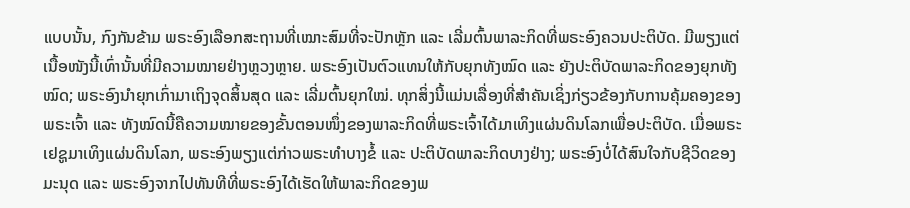ແບບນັ້ນ, ກົງກັນຂ້າມ ພຣະອົງເລືອກສະຖານທີ່ເໝາະສົມທີ່ຈະປັກຫຼັກ ແລະ ເລີ່ມຕົ້ນພາລະກິດທີ່ພຣະອົງຄວນປະຕິບັດ. ມີພຽງແຕ່ເນື້ອໜັງນີ້ເທົ່ານັ້ນທີ່ມີຄວາມໝາຍຢ່າງຫຼວງຫຼາຍ. ພຣະອົງເປັນຕົວແທນໃຫ້ກັບຍຸກທັງໝົດ ແລະ ຍັງປະຕິບັດພາລະກິດຂອງຍຸກທັງໝົດ; ພຣະອົງນໍາຍຸກເກົ່າມາເຖິງຈຸດສິ້ນສຸດ ແລະ ເລີ່ມຕົ້ນຍຸກໃໝ່. ທຸກສິ່ງນີ້ແມ່ນເລື່ອງທີ່ສຳຄັນເຊິ່ງກ່ຽວຂ້ອງກັບການຄຸ້ມຄອງຂອງພຣະເຈົ້າ ແລະ ທັງໝົດນີ້ຄືຄວາມໝາຍຂອງຂັ້ນຕອນໜຶ່ງຂອງພາລະກິດທີ່ພຣະເຈົ້າໄດ້ມາເທິງແຜ່ນດິນໂລກເພື່ອປະຕິບັດ. ເມື່ອພຣະເຢຊູມາເທິງແຜ່ນດິນໂລກ, ພຣະອົງພຽງແຕ່ກ່າວພຣະທຳບາງຂໍ້ ແລະ ປະຕິບັດພາລະກິດບາງຢ່າງ; ພຣະອົງບໍ່ໄດ້ສົນໃຈກັບຊີວິດຂອງມະນຸດ ແລະ ພຣະອົງຈາກໄປທັນທີທີ່ພຣະອົງໄດ້ເຮັດໃຫ້ພາລະກິດຂອງພ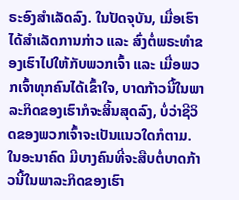ຣະອົງສຳເລັດລົງ. ໃນປັດຈຸບັນ, ເມື່ອເຮົາໄດ້ສຳເລັດການກ່າວ ແລະ ສົ່ງຕໍ່ພຣະທຳຂອງເຮົາໄປໃຫ້ກັບພວກເຈົ້າ ແລະ ເມື່ອພວກເຈົ້າທຸກຄົນໄດ້ເຂົ້າໃຈ, ບາດກ້າວນີ້ໃນພາລະກິດຂອງເຮົາກໍຈະສິ້ນສຸດລົງ, ບໍ່ວ່າຊີວິດຂອງພວກເຈົ້າຈະເປັນແນວໃດກໍຕາມ. ໃນອະນາຄົດ ມີບາງຄົນທີ່ຈະສືບຕໍ່ບາດກ້າວນີ້ໃນພາລະກິດຂອງເຮົາ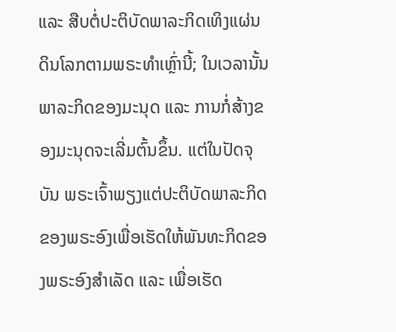ແລະ ສືບຕໍ່ປະຕິບັດພາລະກິດເທິງແຜ່ນດິນໂລກຕາມພຣະທຳເຫຼົ່ານີ້; ໃນເວລານັ້ນ ພາລະກິດຂອງມະນຸດ ແລະ ການກໍ່ສ້າງຂອງມະນຸດຈະເລີ່ມຕົ້ນຂຶ້ນ. ແຕ່ໃນປັດຈຸບັນ ພຣະເຈົ້າພຽງແຕ່ປະຕິບັດພາລະກິດຂອງພຣະອົງເພື່ອເຮັດໃຫ້ພັນທະກິດຂອງພຣະອົງສຳເລັດ ແລະ ເພື່ອເຮັດ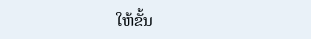ໃຫ້ຂັ້ນ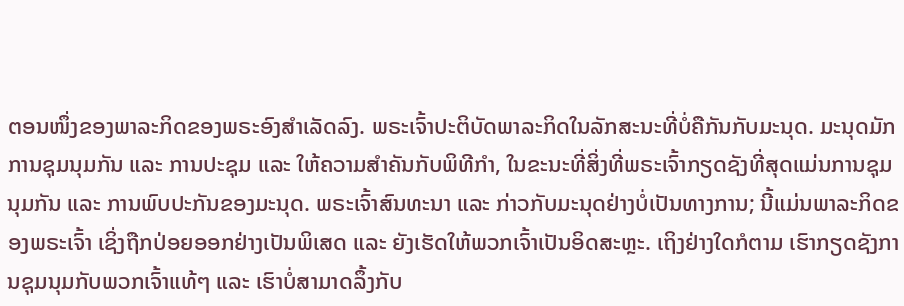ຕອນໜຶ່ງຂອງພາລະກິດຂອງພຣະອົງສຳເລັດລົງ. ພຣະເຈົ້າປະຕິບັດພາລະກິດໃນລັກສະນະທີ່ບໍ່ຄືກັນກັບມະນຸດ. ມະນຸດມັກການຊຸມນຸມກັນ ແລະ ການປະຊຸມ ແລະ ໃຫ້ຄວາມສຳຄັນກັບພິທີກຳ, ໃນຂະນະທີ່ສິ່ງທີ່ພຣະເຈົ້າກຽດຊັງທີ່ສຸດແມ່ນການຊຸມນຸມກັນ ແລະ ການພົບປະກັນຂອງມະນຸດ. ພຣະເຈົ້າສົນທະນາ ແລະ ກ່າວກັບມະນຸດຢ່າງບໍ່ເປັນທາງການ; ນີ້ແມ່ນພາລະກິດຂອງພຣະເຈົ້າ ເຊິ່ງຖືກປ່ອຍອອກຢ່າງເປັນພິເສດ ແລະ ຍັງເຮັດໃຫ້ພວກເຈົ້າເປັນອິດສະຫຼະ. ເຖິງຢ່າງໃດກໍຕາມ ເຮົາກຽດຊັງການຊຸມນຸມກັບພວກເຈົ້າແທ້ໆ ແລະ ເຮົາບໍ່ສາມາດລຶ້ງກັບ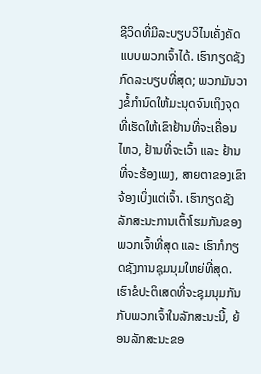ຊີວິດທີ່ມີລະບຽບວິໄນເຄັ່ງຄັດແບບພວກເຈົ້າໄດ້. ເຮົາກຽດຊັງກົດລະບຽບທີ່ສຸດ; ພວກມັນວາງຂໍ້ກຳນົດໃຫ້ມະນຸດຈົນເຖິງຈຸດທີ່ເຮັດໃຫ້ເຂົາຢ້ານທີ່ຈະເຄື່ອນໄຫວ, ຢ້ານທີ່ຈະເວົ້າ ແລະ ຢ້ານທີ່ຈະຮ້ອງເພງ, ສາຍຕາຂອງເຂົາຈ້ອງເບິ່ງແຕ່ເຈົ້າ. ເຮົາກຽດຊັງລັກສະນະການເຕົ້າໂຮມກັນຂອງພວກເຈົ້າທີ່ສຸດ ແລະ ເຮົາກໍກຽດຊັງການຊຸມນຸມໃຫຍ່ທີ່ສຸດ. ເຮົາຂໍປະຕິເສດທີ່ຈະຊຸມນຸມກັນກັບພວກເຈົ້າໃນລັກສະນະນີ້, ຍ້ອນລັກສະນະຂອ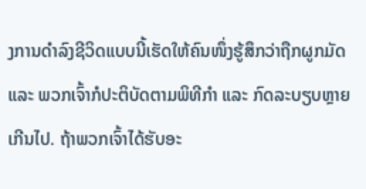ງການດຳລົງຊີວິດແບບນີ້ເຮັດໃຫ້ຄົນໜຶ່ງຮູ້ສຶກວ່າຖືກຜູກມັດ ແລະ ພວກເຈົ້າກໍປະຕິບັດຕາມພິທີກຳ ແລະ ກົດລະບຽບຫຼາຍເກີນໄປ. ຖ້າພວກເຈົ້າໄດ້ຮັບອະ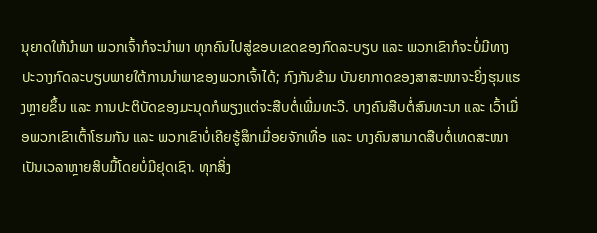ນຸຍາດໃຫ້ນໍາພາ ພວກເຈົ້າກໍຈະນໍາພາ ທຸກຄົນໄປສູ່ຂອບເຂດຂອງກົດລະບຽບ ແລະ ພວກເຂົາກໍຈະບໍ່ມີທາງປະວາງກົດລະບຽບພາຍໃຕ້ການນໍາພາຂອງພວກເຈົ້າໄດ້; ກົງກັນຂ້າມ ບັນຍາກາດຂອງສາສະໜາຈະຍິ່ງຮຸນແຮງຫຼາຍຂຶ້ນ ແລະ ການປະຕິບັດຂອງມະນຸດກໍພຽງແຕ່ຈະສືບຕໍ່ເພີ່ມທະວີ. ບາງຄົນສືບຕໍ່ສົນທະນາ ແລະ ເວົ້າເມື່ອພວກເຂົາເຕົ້າໂຮມກັນ ແລະ ພວກເຂົາບໍ່ເຄີຍຮູ້ສຶກເມື່ອຍຈັກເທື່ອ ແລະ ບາງຄົນສາມາດສືບຕໍ່ເທດສະໜາເປັນເວລາຫຼາຍສິບມື້ໂດຍບໍ່ມີຢຸດເຊົາ. ທຸກສິ່ງ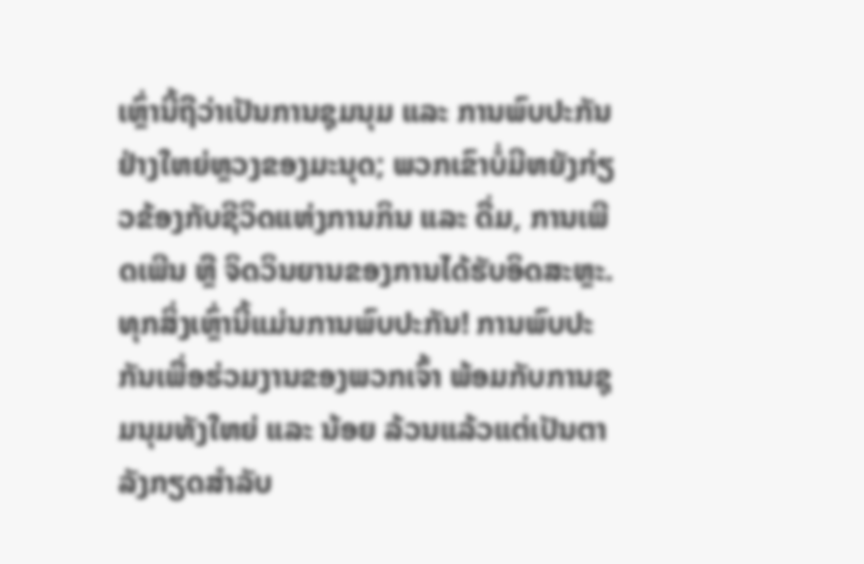ເຫຼົ່ານີ້ຖືວ່າເປັນການຊຸມນຸມ ແລະ ການພົບປະກັນຢ່າງໃຫຍ່ຫຼວງຂອງມະນຸດ; ພວກເຂົາບໍ່ມີຫຍັງກ່ຽວຂ້ອງກັບຊີວິດແຫ່ງການກິນ ແລະ ດື່ມ, ການເພີດເພີນ ຫຼື ຈິດວິນຍານຂອງການໄດ້ຮັບອິດສະຫຼະ. ທຸກສິ່ງເຫຼົ່ານີ້ແມ່ນການພົບປະກັນ! ການພົບປະກັນເພື່ອຮ່ວມງານຂອງພວກເຈົ້າ ພ້ອມກັບການຊຸມນຸມທັງໃຫຍ່ ແລະ ນ້ອຍ ລ້ວນແລ້ວແຕ່ເປັນຕາລັງກຽດສຳລັບ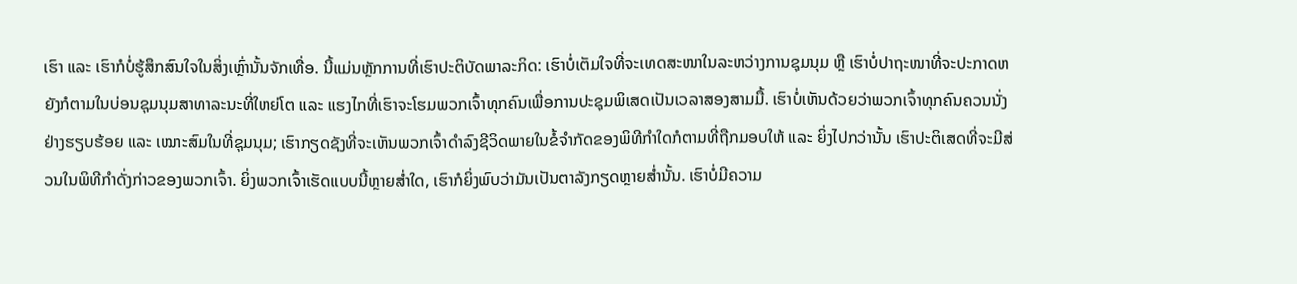ເຮົາ ແລະ ເຮົາກໍບໍ່ຮູ້ສຶກສົນໃຈໃນສິ່ງເຫຼົ່ານັ້ນຈັກເທື່ອ. ນີ້ແມ່ນຫຼັກການທີ່ເຮົາປະຕິບັດພາລະກິດ: ເຮົາບໍ່ເຕັມໃຈທີ່ຈະເທດສະໜາໃນລະຫວ່າງການຊຸມນຸມ ຫຼື ເຮົາບໍ່ປາຖະໜາທີ່ຈະປະກາດຫຍັງກໍຕາມໃນບ່ອນຊຸມນຸມສາທາລະນະທີ່ໃຫຍ່ໂຕ ແລະ ແຮງໄກທີ່ເຮົາຈະໂຮມພວກເຈົ້າທຸກຄົນເພື່ອການປະຊຸມພິເສດເປັນເວລາສອງສາມມື້. ເຮົາບໍ່ເຫັນດ້ວຍວ່າພວກເຈົ້າທຸກຄົນຄວນນັ່ງຢ່າງຮຽບຮ້ອຍ ແລະ ເໝາະສົມໃນທີ່ຊຸມນຸມ; ເຮົາກຽດຊັງທີ່ຈະເຫັນພວກເຈົ້າດຳລົງຊີວິດພາຍໃນຂໍ້ຈຳກັດຂອງພິທີກຳໃດກໍຕາມທີ່ຖືກມອບໃຫ້ ແລະ ຍິ່ງໄປກວ່ານັ້ນ ເຮົາປະຕິເສດທີ່ຈະມີສ່ວນໃນພິທີກຳດັ່ງກ່າວຂອງພວກເຈົ້າ. ຍິ່ງພວກເຈົ້າເຮັດແບບນີ້ຫຼາຍສໍ່າໃດ, ເຮົາກໍຍິ່ງພົບວ່າມັນເປັນຕາລັງກຽດຫຼາຍສໍ່ານັ້ນ. ເຮົາບໍ່ມີຄວາມ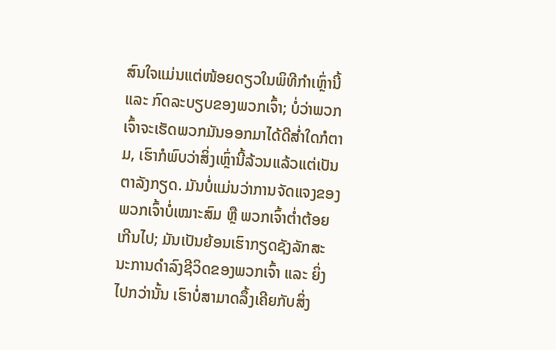ສົນໃຈແມ່ນແຕ່ໜ້ອຍດຽວໃນພິທີກຳເຫຼົ່ານີ້ ແລະ ກົດລະບຽບຂອງພວກເຈົ້າ; ບໍ່ວ່າພວກເຈົ້າຈະເຮັດພວກມັນອອກມາໄດ້ດີສໍ່າໃດກໍຕາມ, ເຮົາກໍພົບວ່າສິ່ງເຫຼົ່ານີ້ລ້ວນແລ້ວແຕ່ເປັນຕາລັງກຽດ. ມັນບໍ່ແມ່ນວ່າການຈັດແຈງຂອງພວກເຈົ້າບໍ່ເໝາະສົມ ຫຼື ພວກເຈົ້າຕໍ່າຕ້ອຍເກີນໄປ; ມັນເປັນຍ້ອນເຮົາກຽດຊັງລັກສະນະການດຳລົງຊີວິດຂອງພວກເຈົ້າ ແລະ ຍິ່ງໄປກວ່ານັ້ນ ເຮົາບໍ່ສາມາດລຶ້ງເຄີຍກັບສິ່ງ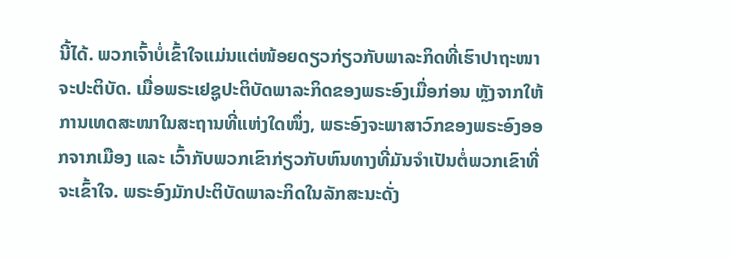ນີ້ໄດ້. ພວກເຈົ້າບໍ່ເຂົ້າໃຈແມ່ນແຕ່ໜ້ອຍດຽວກ່ຽວກັບພາລະກິດທີ່ເຮົາປາຖະໜາຈະປະຕິບັດ. ເມື່ອພຣະເຢຊູປະຕິບັດພາລະກິດຂອງພຣະອົງເມື່ອກ່ອນ ຫຼັງຈາກໃຫ້ການເທດສະໜາໃນສະຖານທີ່ແຫ່ງໃດໜຶ່ງ, ພຣະອົງຈະພາສາວົກຂອງພຣະອົງອອກຈາກເມືອງ ແລະ ເວົ້າກັບພວກເຂົາກ່ຽວກັບຫົນທາງທີ່ມັນຈຳເປັນຕໍ່ພວກເຂົາທີ່ຈະເຂົ້າໃຈ. ພຣະອົງມັກປະຕິບັດພາລະກິດໃນລັກສະນະດັ່ງ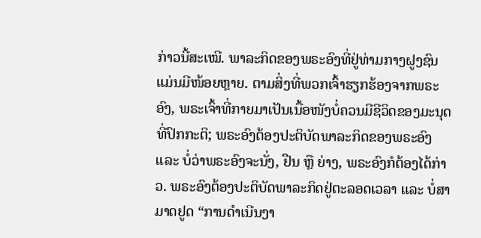ກ່າວນີ້ສະເໝີ. ພາລະກິດຂອງພຣະອົງທີ່ຢູ່ທ່າມກາງຝູງຊົນແມ່ນມີໜ້ອຍຫຼາຍ. ຕາມສິ່ງທີ່ພວກເຈົ້າຮຽກຮ້ອງຈາກພຣະອົງ, ພຣະເຈົ້າທີ່ກາຍມາເປັນເນື້ອໜັງບໍ່ຄວນມີຊີວິດຂອງມະນຸດທີ່ປົກກະຕິ; ພຣະອົງຕ້ອງປະຕິບັດພາລະກິດຂອງພຣະອົງ ແລະ ບໍ່ວ່າພຣະອົງຈະນັ່ງ, ຢືນ ຫຼື ຍ່າງ, ພຣະອົງກໍຕ້ອງໄດ້ກ່າວ. ພຣະອົງຕ້ອງປະຕິບັດພາລະກິດຢູ່ຕະລອດເວລາ ແລະ ບໍ່ສາມາດຢູດ “ການດຳເນີນງາ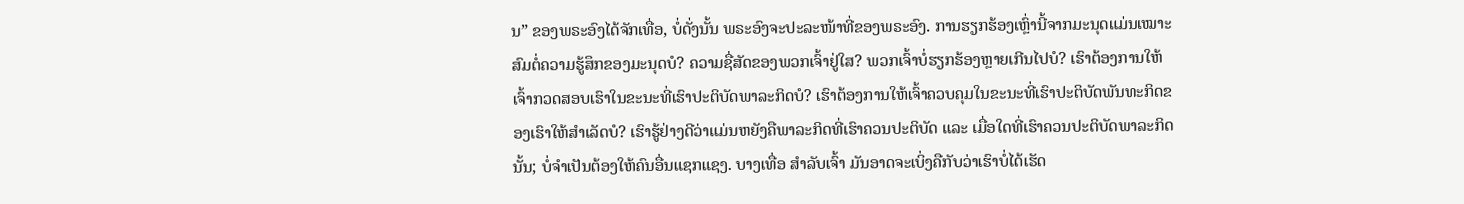ນ” ຂອງພຣະອົງໄດ້ຈັກເທື່ອ, ບໍ່ດັ່ງນັ້ນ ພຣະອົງຈະປະລະໜ້າທີ່ຂອງພຣະອົງ. ການຮຽກຮ້ອງເຫຼົ່ານີ້ຈາກມະນຸດແມ່ນເໝາະສົມຕໍ່ຄວາມຮູ້ສຶກຂອງມະນຸດບໍ? ຄວາມຊື່ສັດຂອງພວກເຈົ້າຢູ່ໃສ? ພວກເຈົ້າບໍ່ຮຽກຮ້ອງຫຼາຍເກີນໄປບໍ? ເຮົາຕ້ອງການໃຫ້ເຈົ້າກວດສອບເຮົາໃນຂະນະທີ່ເຮົາປະຕິບັດພາລະກິດບໍ? ເຮົາຕ້ອງການໃຫ້ເຈົ້າຄວບຄຸມໃນຂະນະທີ່ເຮົາປະຕິບັດພັນທະກິດຂອງເຮົາໃຫ້ສຳເລັດບໍ? ເຮົາຮູ້ຢ່າງດີວ່າແມ່ນຫຍັງຄືພາລະກິດທີ່ເຮົາຄວນປະຕິບັດ ແລະ ເມື່ອໃດທີ່ເຮົາຄວນປະຕິບັດພາລະກິດນັ້ນ; ບໍ່ຈຳເປັນຕ້ອງໃຫ້ຄົນອື່ນແຊກແຊງ. ບາງເທື່ອ ສຳລັບເຈົ້າ ມັນອາດຈະເບິ່ງຄືກັບວ່າເຮົາບໍ່ໄດ້ເຮັດ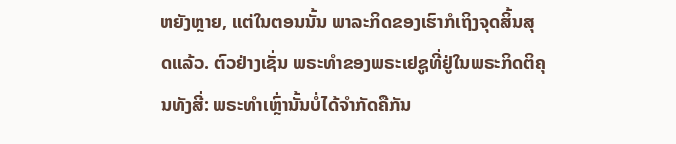ຫຍັງຫຼາຍ, ແຕ່ໃນຕອນນັ້ນ ພາລະກິດຂອງເຮົາກໍເຖິງຈຸດສິ້ນສຸດແລ້ວ. ຕົວຢ່າງເຊັ່ນ ພຣະທຳຂອງພຣະເຢຊູທີ່ຢູ່ໃນພຣະກິດຕິຄຸນທັງສີ່: ພຣະທຳເຫຼົ່ານັ້ນບໍ່ໄດ້ຈຳກັດຄືກັນ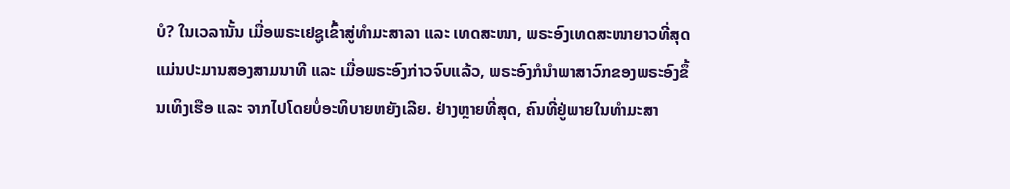ບໍ? ໃນເວລານັ້ນ ເມື່ອພຣະເຢຊູເຂົ້າສູ່ທຳມະສາລາ ແລະ ເທດສະໜາ, ພຣະອົງເທດສະໜາຍາວທີ່ສຸດແມ່ນປະມານສອງສາມນາທີ ແລະ ເມື່ອພຣະອົງກ່າວຈົບແລ້ວ, ພຣະອົງກໍນໍາພາສາວົກຂອງພຣະອົງຂຶ້ນເທິງເຮືອ ແລະ ຈາກໄປໂດຍບໍ່ອະທິບາຍຫຍັງເລີຍ. ຢ່າງຫຼາຍທີ່ສຸດ, ຄົນທີ່ຢູ່ພາຍໃນທຳມະສາ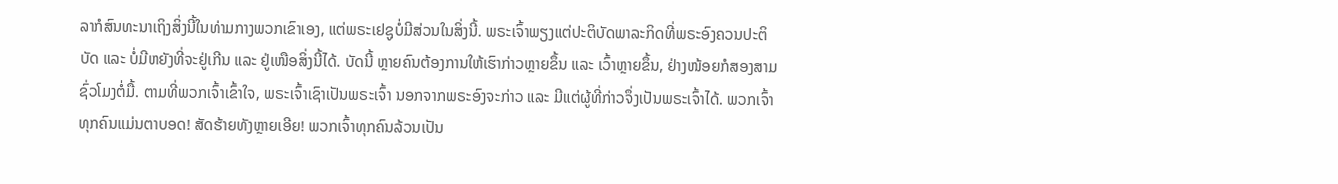ລາກໍສົນທະນາເຖິງສິ່ງນີ້ໃນທ່າມກາງພວກເຂົາເອງ, ແຕ່ພຣະເຢຊູບໍ່ມີສ່ວນໃນສິ່ງນີ້. ພຣະເຈົ້າພຽງແຕ່ປະຕິບັດພາລະກິດທີ່ພຣະອົງຄວນປະຕິບັດ ແລະ ບໍ່ມີຫຍັງທີ່ຈະຢູ່ເກີນ ແລະ ຢູ່ເໜືອສິ່ງນີ້ໄດ້. ບັດນີ້ ຫຼາຍຄົນຕ້ອງການໃຫ້ເຮົາກ່າວຫຼາຍຂຶ້ນ ແລະ ເວົ້າຫຼາຍຂຶ້ນ, ຢ່າງໜ້ອຍກໍສອງສາມຊົ່ວໂມງຕໍ່ມື້. ຕາມທີ່ພວກເຈົ້າເຂົ້າໃຈ, ພຣະເຈົ້າເຊົາເປັນພຣະເຈົ້າ ນອກຈາກພຣະອົງຈະກ່າວ ແລະ ມີແຕ່ຜູ້ທີ່ກ່າວຈຶ່ງເປັນພຣະເຈົ້າໄດ້. ພວກເຈົ້າທຸກຄົນແມ່ນຕາບອດ! ສັດຮ້າຍທັງຫຼາຍເອີຍ! ພວກເຈົ້າທຸກຄົນລ້ວນເປັນ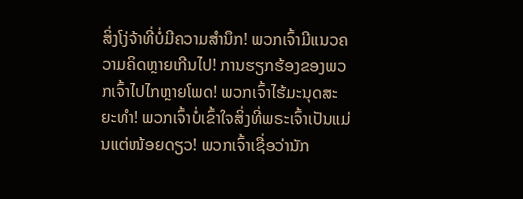ສິ່ງໂງ່ຈ້າທີ່ບໍ່ມີຄວາມສຳນຶກ! ພວກເຈົ້າມີແນວຄວາມຄິດຫຼາຍເກີນໄປ! ການຮຽກຮ້ອງຂອງພວກເຈົ້າໄປໄກຫຼາຍໂພດ! ພວກເຈົ້າໄຮ້ມະນຸດສະຍະທຳ! ພວກເຈົ້າບໍ່ເຂົ້າໃຈສິ່ງທີ່ພຣະເຈົ້າເປັນແມ່ນແຕ່ໜ້ອຍດຽວ! ພວກເຈົ້າເຊື່ອວ່ານັກ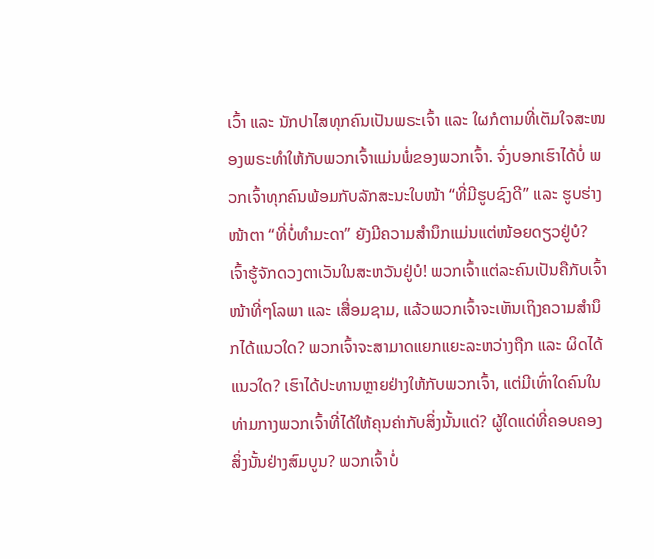ເວົ້າ ແລະ ນັກປາໄສທຸກຄົນເປັນພຣະເຈົ້າ ແລະ ໃຜກໍຕາມທີ່ເຕັມໃຈສະໜອງພຣະທຳໃຫ້ກັບພວກເຈົ້າແມ່ນພໍ່ຂອງພວກເຈົ້າ. ຈົ່ງບອກເຮົາໄດ້ບໍ່ ພວກເຈົ້າທຸກຄົນພ້ອມກັບລັກສະນະໃບໜ້າ “ທີ່ມີຮູບຊົງດີ” ແລະ ຮູບຮ່າງໜ້າຕາ “ທີ່ບໍ່ທຳມະດາ” ຍັງມີຄວາມສຳນຶກແມ່ນແຕ່ໜ້ອຍດຽວຢູ່ບໍ? ເຈົ້າຮູ້ຈັກດວງຕາເວັນໃນສະຫວັນຢູ່ບໍ! ພວກເຈົ້າແຕ່ລະຄົນເປັນຄືກັບເຈົ້າໜ້າທີ່ໆໂລພາ ແລະ ເສື່ອມຊາມ, ແລ້ວພວກເຈົ້າຈະເຫັນເຖິງຄວາມສຳນຶກໄດ້ແນວໃດ? ພວກເຈົ້າຈະສາມາດແຍກແຍະລະຫວ່າງຖືກ ແລະ ຜິດໄດ້ແນວໃດ? ເຮົາໄດ້ປະທານຫຼາຍຢ່າງໃຫ້ກັບພວກເຈົ້າ, ແຕ່ມີເທົ່າໃດຄົນໃນທ່າມກາງພວກເຈົ້າທີ່ໄດ້ໃຫ້ຄຸນຄ່າກັບສິ່ງນັ້ນແດ່? ຜູ້ໃດແດ່ທີ່ຄອບຄອງສິ່ງນັ້ນຢ່າງສົມບູນ? ພວກເຈົ້າບໍ່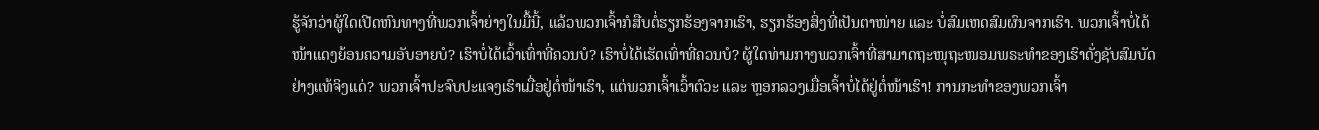ຮູ້ຈັກວ່າຜູ້ໃດເປີດຫົນທາງທີ່ພວກເຈົ້າຍ່າງໃນມື້ນີ້, ແລ້ວພວກເຈົ້າກໍສືບຕໍ່ຮຽກຮ້ອງຈາກເຮົາ, ຮຽກຮ້ອງສິ່ງທີ່ເປັນຕາໜ່າຍ ແລະ ບໍ່ສົມເຫດສົມຜົນຈາກເຮົາ. ພວກເຈົ້າບໍ່ໄດ້ໜ້າແດງຍ້ອນຄວາມອັບອາຍບໍ? ເຮົາບໍ່ໄດ້ເວົ້າເທົ່າທີ່ຄວນບໍ? ເຮົາບໍ່ໄດ້ເຮັດເທົ່າທີ່ຄວນບໍ? ຜູ້ໃດທ່າມກາງພວກເຈົ້າທີ່ສາມາດຖະໜຸຖະໜອມພຣະທຳຂອງເຮົາດັ່ງຊັບສົມບັດຢ່າງແທ້ຈິງແດ່? ພວກເຈົ້າປະຈົບປະແຈງເຮົາເມື່ອຢູ່ຕໍ່ໜ້າເຮົາ, ແຕ່ພວກເຈົ້າເວົ້າຕົວະ ແລະ ຫຼອກລວງເມື່ອເຈົ້າບໍ່ໄດ້ຢູ່ຕໍ່ໜ້າເຮົາ! ການກະທຳຂອງພວກເຈົ້າ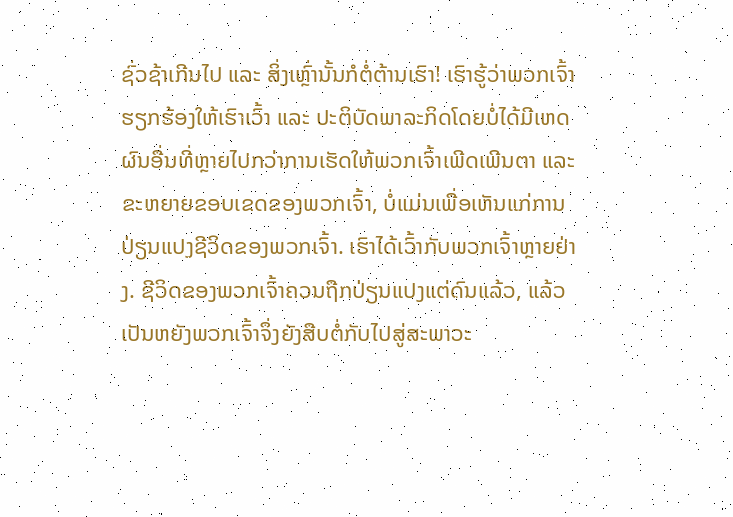ຊົ່ວຊ້າເກີນໄປ ແລະ ສິ່ງເຫຼົ່ານັ້ນກໍຕໍ່ຕ້ານເຮົາ! ເຮົາຮູ້ວ່າພວກເຈົ້າຮຽກຮ້ອງໃຫ້ເຮົາເວົ້າ ແລະ ປະຕິບັດພາລະກິດໂດຍບໍ່ໄດ້ມີເຫດຜົນອື່ນທີ່ຫຼາຍໄປກວ່າການເຮັດໃຫ້ພວກເຈົ້າເພີດເພີນຕາ ແລະ ຂະຫຍາຍຂອບເຂດຂອງພວກເຈົ້າ, ບໍ່ແມ່ນເພື່ອເຫັນແກ່ການປ່ຽນແປງຊີວິດຂອງພວກເຈົ້າ. ເຮົາໄດ້ເວົ້າກັບພວກເຈົ້າຫຼາຍຢ່າງ. ຊີວິດຂອງພວກເຈົ້າຄວນຖືກປ່ຽນແປງແຕ່ດົນແລ້ວ, ແລ້ວເປັນຫຍັງພວກເຈົ້າຈຶ່ງຍັງສືບຕໍ່ກັບໄປສູ່ສະພາວະ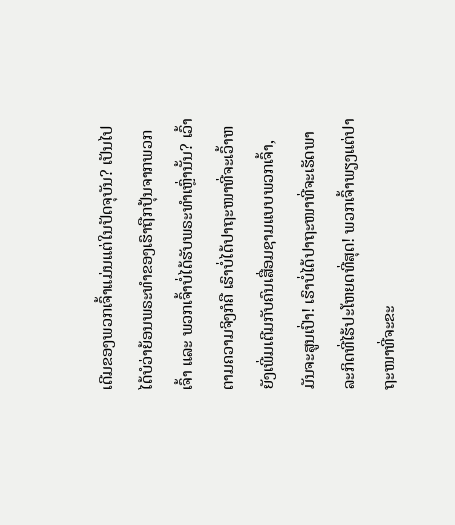ເດີມຂອງພວກເຈົ້າແມ່ນແຕ່ໃນປັດຈຸບັນ? ເປັນໄປໄດ້ບໍວ່າຍ້ອນພຣະທຳຂອງເຮົາຖືກປຸ້ນຈາກພວກເຈົ້າ ແລະ ພວກເຈົ້າບໍ່ໄດ້ຮັບພຣະທຳເຫຼົ່ານັ້ນ? ເວົ້າຕາມຄວາມຈິງກໍຄື ເຮົາບໍ່ໄດ້ປາຖະໜາທີ່ຈະເວົ້າຫຍັງເພີ່ມເຕີມກັບຄົນເສື່ອມຊາມແບບພວກເຈົ້າ, ມັນຈະສູນເປົ່າ! ເຮົາບໍ່ໄດ້ປາຖະໜາທີ່ຈະເຮັດພາລະກິດທີ່ໄຮ້ປະໂຫຍດທີ່ສຸດ! ພວກເຈົ້າພຽງແຕ່ປາຖະໜາທີ່ຈະຂະ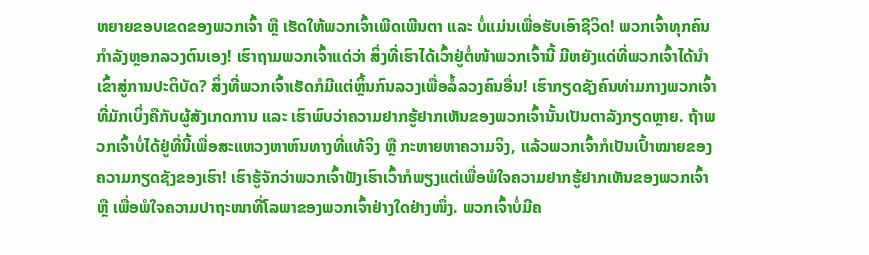ຫຍາຍຂອບເຂດຂອງພວກເຈົ້າ ຫຼື ເຮັດໃຫ້ພວກເຈົ້າເພີດເພີນຕາ ແລະ ບໍ່ແມ່ນເພື່ອຮັບເອົາຊີວິດ! ພວກເຈົ້າທຸກຄົນກຳລັງຫຼອກລວງຕົນເອງ! ເຮົາຖາມພວກເຈົ້າແດ່ວ່າ ສິ່ງທີ່ເຮົາໄດ້ເວົ້າຢູ່ຕໍ່ໜ້າພວກເຈົ້ານີ້ ມີຫຍັງແດ່ທີ່ພວກເຈົ້າໄດ້ນໍາເຂົ້າສູ່ການປະຕິບັດ? ສິ່ງທີ່ພວກເຈົ້າເຮັດກໍມີແຕ່ຫຼິ້ນກົນລວງເພື່ອລໍ້ລວງຄົນອື່ນ! ເຮົາກຽດຊັງຄົນທ່າມກາງພວກເຈົ້າທີ່ມັກເບິ່ງຄືກັບຜູ້ສັງເກດການ ແລະ ເຮົາພົບວ່າຄວາມຢາກຮູ້ຢາກເຫັນຂອງພວກເຈົ້ານັ້ນເປັນຕາລັງກຽດຫຼາຍ. ຖ້າພວກເຈົ້າບໍ່ໄດ້ຢູ່ທີ່ນີ້ເພື່ອສະແຫວງຫາຫົນທາງທີ່ແທ້ຈິງ ຫຼື ກະຫາຍຫາຄວາມຈິງ, ແລ້ວພວກເຈົ້າກໍເປັນເປົ້າໝາຍຂອງຄວາມກຽດຊັງຂອງເຮົາ! ເຮົາຮູ້ຈັກວ່າພວກເຈົ້າຟັງເຮົາເວົ້າກໍພຽງແຕ່ເພື່ອພໍໃຈຄວາມຢາກຮູ້ຢາກເຫັນຂອງພວກເຈົ້າ ຫຼື ເພື່ອພໍໃຈຄວາມປາຖະໜາທີ່ໂລພາຂອງພວກເຈົ້າຢ່າງໃດຢ່າງໜຶ່ງ. ພວກເຈົ້າບໍ່ມີຄ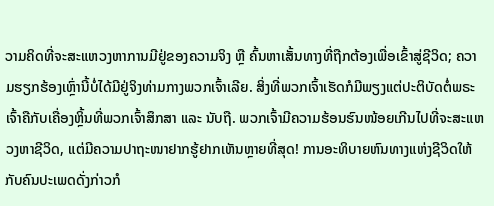ວາມຄິດທີ່ຈະສະແຫວງຫາການມີຢູ່ຂອງຄວາມຈິງ ຫຼື ຄົ້ນຫາເສັ້ນທາງທີ່ຖືກຕ້ອງເພື່ອເຂົ້າສູ່ຊີວິດ; ຄວາມຮຽກຮ້ອງເຫຼົ່ານີ້ບໍ່ໄດ້ມີຢູ່ຈິງທ່າມກາງພວກເຈົ້າເລີຍ. ສິ່ງທີ່ພວກເຈົ້າເຮັດກໍມີພຽງແຕ່ປະຕິບັດຕໍ່ພຣະເຈົ້າຄືກັບເຄື່ອງຫຼິ້ນທີ່ພວກເຈົ້າສຶກສາ ແລະ ນັບຖື. ພວກເຈົ້າມີຄວາມຮ້ອນຮົນໜ້ອຍເກີນໄປທີ່ຈະສະແຫວງຫາຊີວິດ, ແຕ່ມີຄວາມປາຖະໜາຢາກຮູ້ຢາກເຫັນຫຼາຍທີ່ສຸດ! ການອະທິບາຍຫົນທາງແຫ່ງຊີວິດໃຫ້ກັບຄົນປະເພດດັ່ງກ່າວກໍ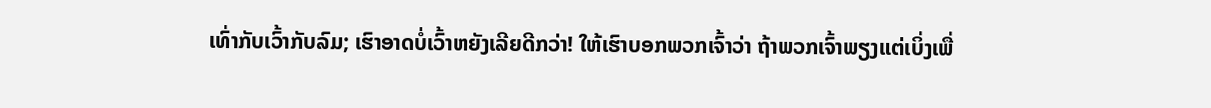ເທົ່າກັບເວົ້າກັບລົມ; ເຮົາອາດບໍ່ເວົ້າຫຍັງເລີຍດີກວ່າ! ໃຫ້ເຮົາບອກພວກເຈົ້າວ່າ ຖ້າພວກເຈົ້າພຽງແຕ່ເບິ່ງເພື່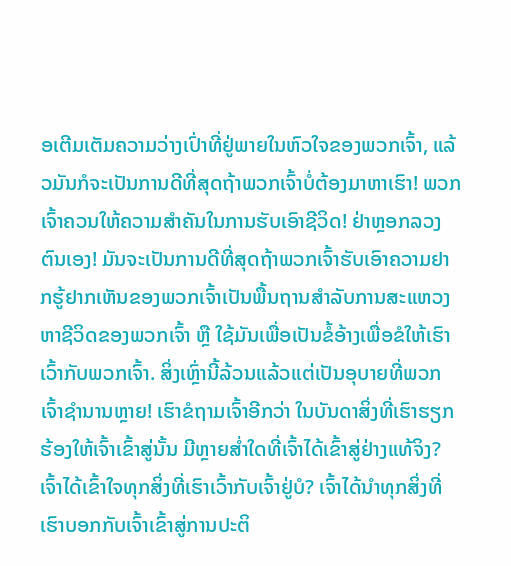ອເຕີມເຕັມຄວາມວ່າງເປົ່າທີ່ຢູ່ພາຍໃນຫົວໃຈຂອງພວກເຈົ້າ, ແລ້ວມັນກໍຈະເປັນການດີທີ່ສຸດຖ້າພວກເຈົ້າບໍ່ຕ້ອງມາຫາເຮົາ! ພວກເຈົ້າຄວນໃຫ້ຄວາມສຳຄັນໃນການຮັບເອົາຊີວິດ! ຢ່າຫຼອກລວງຕົນເອງ! ມັນຈະເປັນການດີທີ່ສຸດຖ້າພວກເຈົ້າຮັບເອົາຄວາມຢາກຮູ້ຢາກເຫັນຂອງພວກເຈົ້າເປັນພື້ນຖານສຳລັບການສະແຫວງຫາຊີວິດຂອງພວກເຈົ້າ ຫຼື ໃຊ້ມັນເພື່ອເປັນຂໍ້ອ້າງເພື່ອຂໍໃຫ້ເຮົາເວົ້າກັບພວກເຈົ້າ. ສິ່ງເຫຼົ່ານີ້ລ້ວນແລ້ວແຕ່ເປັນອຸບາຍທີ່ພວກເຈົ້າຊຳນານຫຼາຍ! ເຮົາຂໍຖາມເຈົ້າອີກວ່າ ໃນບັນດາສິ່ງທີ່ເຮົາຮຽກຮ້ອງໃຫ້ເຈົ້າເຂົ້າສູ່ນັ້ນ ມີຫຼາຍສໍ່າໃດທີ່ເຈົ້າໄດ້ເຂົ້າສູ່ຢ່າງແທ້ຈິງ? ເຈົ້າໄດ້ເຂົ້າໃຈທຸກສິ່ງທີ່ເຮົາເວົ້າກັບເຈົ້າຢູ່ບໍ? ເຈົ້າໄດ້ນໍາທຸກສິ່ງທີ່ເຮົາບອກກັບເຈົ້າເຂົ້າສູ່ການປະຕິ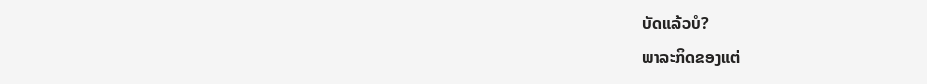ບັດແລ້ວບໍ?
ພາລະກິດຂອງແຕ່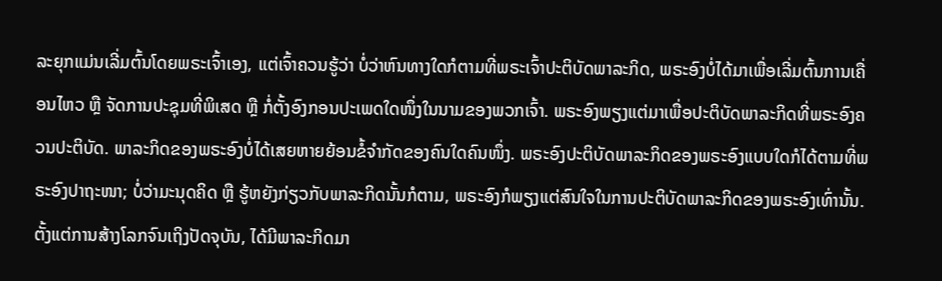ລະຍຸກແມ່ນເລີ່ມຕົ້ນໂດຍພຣະເຈົ້າເອງ, ແຕ່ເຈົ້າຄວນຮູ້ວ່າ ບໍ່ວ່າຫົນທາງໃດກໍຕາມທີ່ພຣະເຈົ້າປະຕິບັດພາລະກິດ, ພຣະອົງບໍ່ໄດ້ມາເພື່ອເລີ່ມຕົ້ນການເຄື່ອນໄຫວ ຫຼື ຈັດການປະຊຸມທີ່ພິເສດ ຫຼື ກໍ່ຕັ້ງອົງກອນປະເພດໃດໜຶ່ງໃນນາມຂອງພວກເຈົ້າ. ພຣະອົງພຽງແຕ່ມາເພື່ອປະຕິບັດພາລະກິດທີ່ພຣະອົງຄວນປະຕິບັດ. ພາລະກິດຂອງພຣະອົງບໍ່ໄດ້ເສຍຫາຍຍ້ອນຂໍ້ຈຳກັດຂອງຄົນໃດຄົນໜຶ່ງ. ພຣະອົງປະຕິບັດພາລະກິດຂອງພຣະອົງແບບໃດກໍໄດ້ຕາມທີ່ພຣະອົງປາຖະໜາ; ບໍ່ວ່າມະນຸດຄິດ ຫຼື ຮູ້ຫຍັງກ່ຽວກັບພາລະກິດນັ້ນກໍຕາມ, ພຣະອົງກໍພຽງແຕ່ສົນໃຈໃນການປະຕິບັດພາລະກິດຂອງພຣະອົງເທົ່ານັ້ນ. ຕັ້ງແຕ່ການສ້າງໂລກຈົນເຖິງປັດຈຸບັນ, ໄດ້ມີພາລະກິດມາ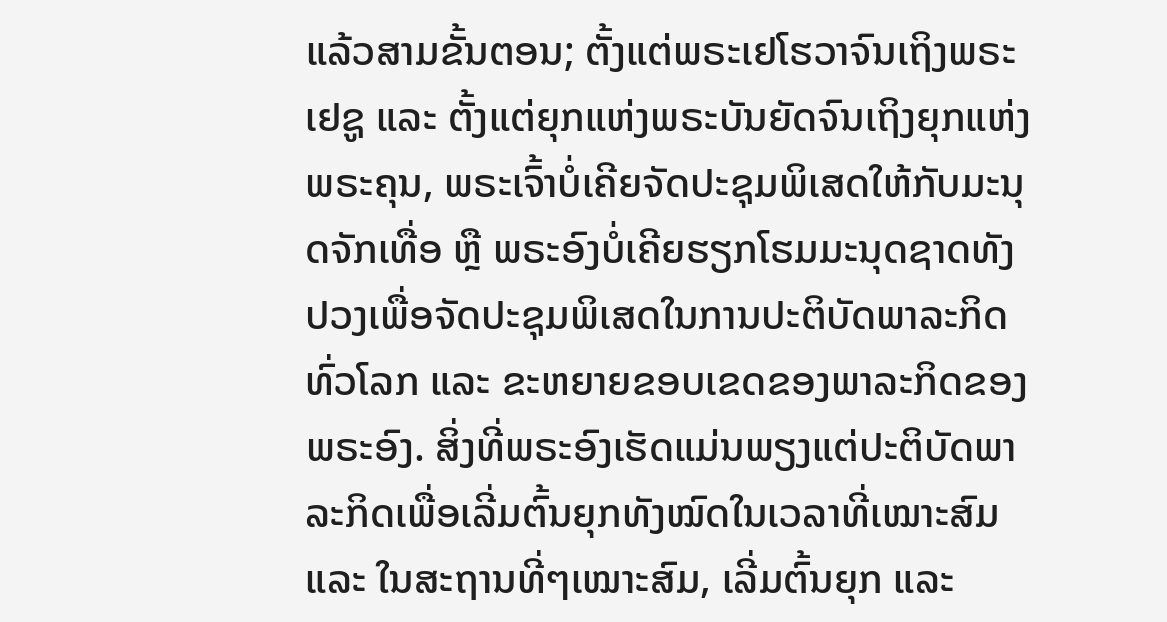ແລ້ວສາມຂັ້ນຕອນ; ຕັ້ງແຕ່ພຣະເຢໂຮວາຈົນເຖິງພຣະເຢຊູ ແລະ ຕັ້ງແຕ່ຍຸກແຫ່ງພຣະບັນຍັດຈົນເຖິງຍຸກແຫ່ງພຣະຄຸນ, ພຣະເຈົ້າບໍ່ເຄີຍຈັດປະຊຸມພິເສດໃຫ້ກັບມະນຸດຈັກເທື່ອ ຫຼື ພຣະອົງບໍ່ເຄີຍຮຽກໂຮມມະນຸດຊາດທັງປວງເພື່ອຈັດປະຊຸມພິເສດໃນການປະຕິບັດພາລະກິດທົ່ວໂລກ ແລະ ຂະຫຍາຍຂອບເຂດຂອງພາລະກິດຂອງພຣະອົງ. ສິ່ງທີ່ພຣະອົງເຮັດແມ່ນພຽງແຕ່ປະຕິບັດພາລະກິດເພື່ອເລີ່ມຕົ້ນຍຸກທັງໝົດໃນເວລາທີ່ເໝາະສົມ ແລະ ໃນສະຖານທີ່ໆເໝາະສົມ, ເລີ່ມຕົ້ນຍຸກ ແລະ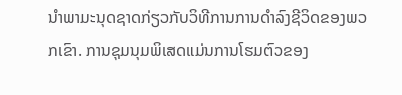ນໍາພາມະນຸດຊາດກ່ຽວກັບວິທີການການດຳລົງຊີວິດຂອງພວກເຂົາ. ການຊຸມນຸມພິເສດແມ່ນການໂຮມຕົວຂອງ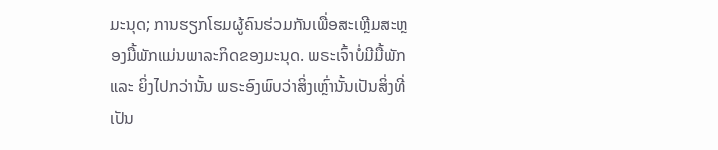ມະນຸດ; ການຮຽກໂຮມຜູ້ຄົນຮ່ວມກັນເພື່ອສະເຫຼີມສະຫຼອງມື້ພັກແມ່ນພາລະກິດຂອງມະນຸດ. ພຣະເຈົ້າບໍ່ມີມື້ພັກ ແລະ ຍິ່ງໄປກວ່ານັ້ນ ພຣະອົງພົບວ່າສິ່ງເຫຼົ່ານັ້ນເປັນສິ່ງທີ່ເປັນ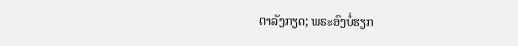ຕາລັງກຽດ; ພຣະອົງບໍ່ຮຽກ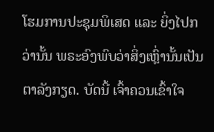ໂຮມການປະຊຸມພິເສດ ແລະ ຍິ່ງໄປກວ່ານັ້ນ ພຣະອົງພົບວ່າສິ່ງເຫຼົ່ານັ້ນເປັນຕາລັງກຽດ. ບັດນີ້ ເຈົ້າຄວນເຂົ້າໃຈ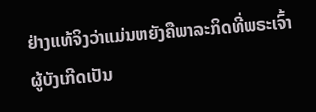ຢ່າງແທ້ຈິງວ່າແມ່ນຫຍັງຄືພາລະກິດທີ່ພຣະເຈົ້າຜູ້ບັງເກີດເປັນ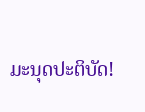ມະນຸດປະຕິບັດ!